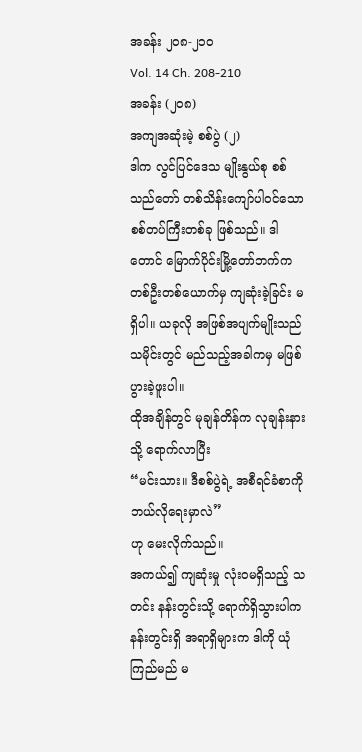အခန်း ၂၀၈-၂၁၀
Vol. 14 Ch. 208-210
အခန်း (၂၀၈)
အကျအဆုံးမဲ့ စစ်ပွဲ (၂)
ဒါက လွင်ပြင်ဒေသ မျိုးနွယ်စု စစ်သည်တော် တစ်သိန်းကျော်ပါဝင်သော စစ်တပ်ကြီးတစ်ခု ဖြစ်သည်။ ဒါတောင် မြောက်ပိုင်းမြို့တော်ဘက်က တစ်ဦးတစ်ယောက်မှ ကျဆုံးခဲ့ခြင်း မရှိပါ။ ယခုလို အဖြစ်အပျက်မျိုးသည် သမိုင်းတွင် မည်သည့်အခါကမှ မဖြစ်ပွားခဲ့ဖူးပါ။
ထိုအချိန်တွင် မုချန်တိန်က လုချန်းနားသို့ ရောက်လာပြီး
“မင်းသား။ ဒီစစ်ပွဲရဲ့ အစီရင်ခံစာကို ဘယ်လိုရေးမှာလဲ”
ဟု မေးလိုက်သည်။
အကယ်၍ ကျဆုံးမှု လုံးဝမရှိသည့် သတင်း နန်းတွင်းသို့ ရောက်ရှိသွားပါက နန်းတွင်းရှိ အရာရှိများက ဒါကို ယုံကြည်မည် မ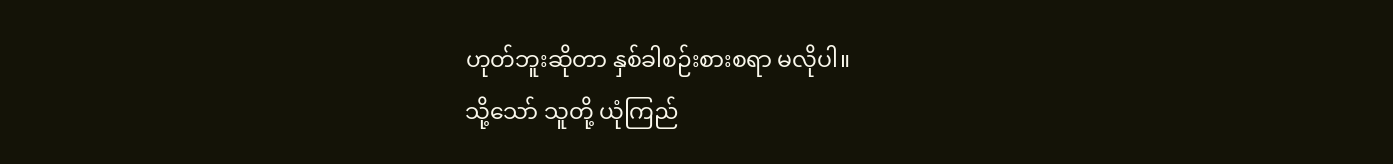ဟုတ်ဘူးဆိုတာ နှစ်ခါစဉ်းစားစရာ မလိုပါ။
သို့သော် သူတို့ ယုံကြည်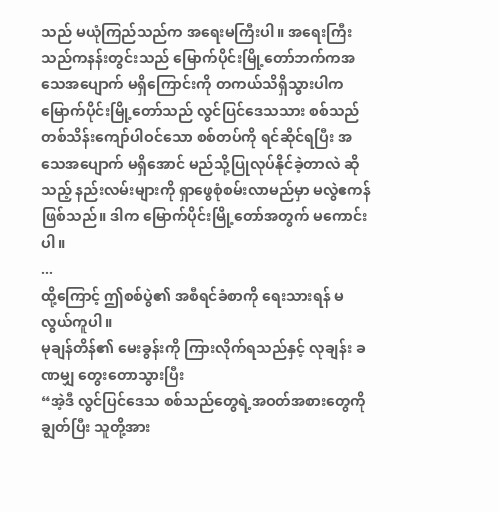သည် မယုံကြည်သည်က အရေးမကြီးပါ။ အရေးကြီးသည်ကနန်းတွင်းသည် မြောက်ပိုင်းမြို့တော်ဘက်ကအသေအပျောက် မရှိကြောင်းကို တကယ်သိရှိသွားပါက မြောက်ပိုင်းမြို့တော်သည် လွင်ပြင်ဒေသသား စစ်သည် တစ်သိန်းကျော်ပါဝင်သော စစ်တပ်ကို ရင်ဆိုင်ရပြီး အသေအပျောက် မရှိအောင် မည်သို့ပြုလုပ်နိုင်ခဲ့တာလဲ ဆိုသည့် နည်းလမ်းများကို ရှာဖွေစုံစမ်းလာမည်မှာ မလွဲဧကန်ဖြစ်သည်။ ဒါက မြောက်ပိုင်းမြို့တော်အတွက် မကောင်းပါ။
...
ထို့ကြောင့် ဤစစ်ပွဲ၏ အစီရင်ခံစာကို ရေးသားရန် မလွယ်ကူပါ။
မုချန်တိန်၏ မေးခွန်းကို ကြားလိုက်ရသည်နှင့် လုချန်း ခဏမျှ တွေးတောသွားပြီး
“အဲ့ဒီ လွင်ပြင်ဒေသ စစ်သည်တွေရဲ့အဝတ်အစားတွေကို ချွတ်ပြီး သူတို့အား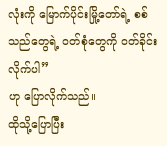လုံးကို မြောက်ပိုင်းမြို့တော်ရဲ့ စစ်သည်တွေရဲ့ ဝတ်စုံတွေကို ဝတ်ခိုင်းလိုက်ပါ”
ဟု ပြောလိုက်သည်။
ထိုသို့ပြောပြီး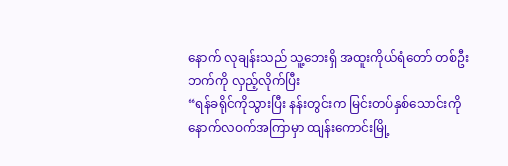နောက် လုချန်းသည် သူ့ဘေးရှိ အထူးကိုယ်ရံတော် တစ်ဦးဘက်ကို လှည့်လိုက်ပြီး
“ရန်ခရိုင်ကိုသွားပြီး နန်းတွင်းက မြင်းတပ်နှစ်သောင်းကို နောက်လဝက်အကြာမှာ ထျန်းကောင်းမြို့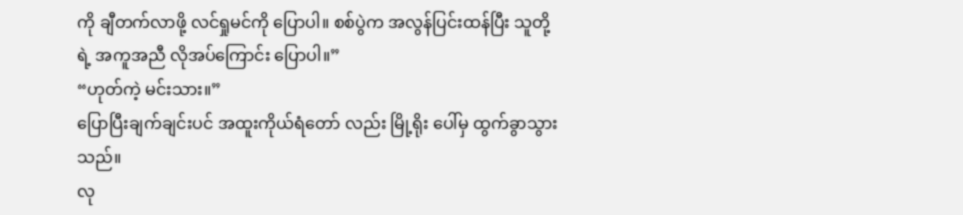ကို ချီတက်လာဖို့ လင်ရှုမင်ကို ပြောပါ။ စစ်ပွဲက အလွန်ပြင်းထန်ပြီး သူတို့ရဲ့ အကူအညီ လိုအပ်ကြောင်း ပြောပါ။”
“ဟုတ်ကဲ့ မင်းသား။”
ပြောပြီးချက်ချင်းပင် အထူးကိုယ်ရံတော် လည်း မြို့ရိုး ပေါ်မှ ထွက်ခွာသွားသည်။
လု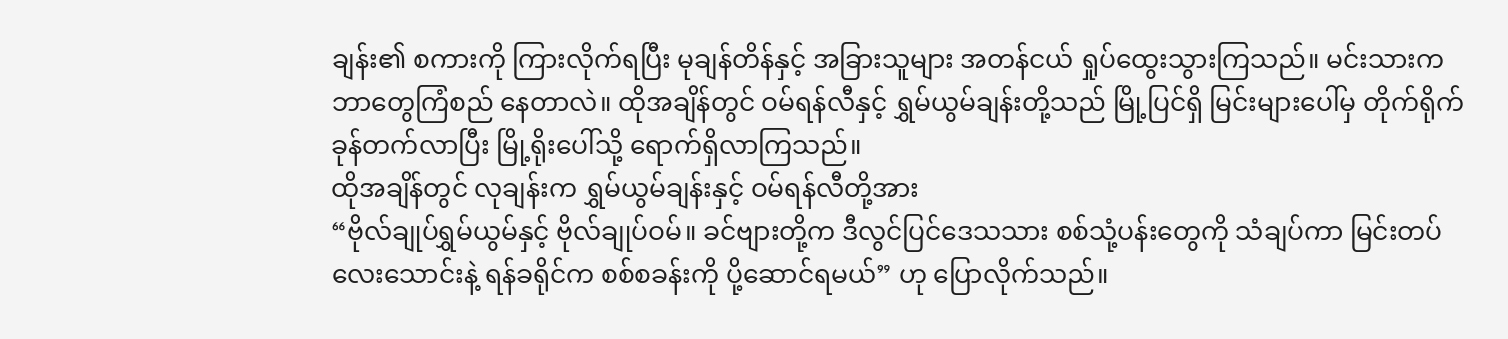ချန်း၏ စကားကို ကြားလိုက်ရပြီး မုချန်တိန်နှင့် အခြားသူများ အတန်ငယ် ရှုပ်ထွေးသွားကြသည်။ မင်းသားက ဘာတွေကြံစည် နေတာလဲ။ ထိုအချိန်တွင် ဝမ်ရန်လီနှင့် ရွှမ်ယွမ်ချန်းတို့သည် မြို့ပြင်ရှိ မြင်းများပေါ်မှ တိုက်ရိုက် ခုန်တက်လာပြီး မြို့ရိုးပေါ်သို့ ရောက်ရှိလာကြသည်။
ထိုအချိန်တွင် လုချန်းက ရွှမ်ယွမ်ချန်းနှင့် ဝမ်ရန်လီတို့အား
“ဗိုလ်ချုပ်ရွှမ်ယွမ်နှင့် ဗိုလ်ချုပ်ဝမ်။ ခင်ဗျားတို့က ဒီလွင်ပြင်ဒေသသား စစ်သုံ့ပန်းတွေကို သံချပ်ကာ မြင်းတပ်လေးသောင်းနဲ့ ရန်ခရိုင်က စစ်စခန်းကို ပို့ဆောင်ရမယ်” ဟု ပြောလိုက်သည်။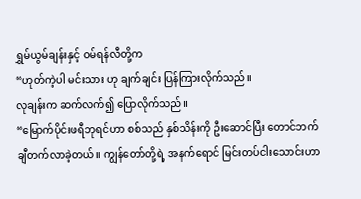ရွှမ်ယွမ်ချန်းနှင့် ဝမ်ရန်လီတို့က
“ဟုတ်ကဲ့ပါ မင်းသား ဟု ချက်ချင်း ပြန်ကြားလိုက်သည်။
လုချန်းက ဆက်လက်၍ ပြောလိုက်သည်။
“မြောက်ပိုင်းဖရီဘုရင်ဟာ စစ်သည် နှစ်သိန်းကို ဦးဆောင်ပြီး တောင်ဘက် ချီတက်လာခဲ့တယ်။ ကျွန်တော်တို့ရဲ့ အနက်ရောင် မြင်းတပ်ငါးသောင်းဟာ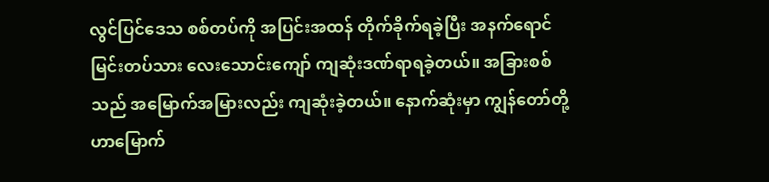လွင်ပြင်ဒေသ စစ်တပ်ကို အပြင်းအထန် တိုက်ခိုက်ရခဲ့ပြီး အနက်ရောင် မြင်းတပ်သား လေးသောင်းကျော် ကျဆုံးဒဏ်ရာရခဲ့တယ်။ အခြားစစ်သည် အမြောက်အမြားလည်း ကျဆုံးခဲ့တယ်။ နောက်ဆုံးမှာ ကျွန်တော်တို့ဟာမြောက်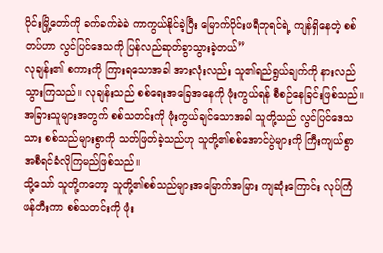ပိုင်းမြို့တော်ကို ခက်ခက်ခဲခဲ ကာကွယ်နိုင်ခဲ့ပြီး မြောက်ပိုင်းဖရီဘုရင်ရဲ့ ကျန်ရှိနေတဲ့ စစ်တပ်ဟာ လွင်ပြင်ဒေသကို ပြန်လည်ဆုတ်ခွာသွားခဲ့တယ်”
လုချန်း၏ စကားကို ကြားရသောအခါ အားလုံးလည်း သူ၏ရည်ရွယ်ချက်ကို နားလည်သွားကြသည်။ လုချန်းသည် စစ်ရေးအခြေအနေကို ဖုံးကွယ်ရန် စီစဉ်နေခြင်းဖြစ်သည်။ အခြားသူများအတွက် စစ်သတင်းကို ဖုံးကွယ်ချင်သောအခါ သူတို့သည် လွင်ပြင်ဒေသသား စစ်သည်များစွာကို သတ်ဖြတ်ခဲ့သည်ဟု သူတို့၏စစ်အောင်ပွဲများကို ကြီးကျယ်စွာ အစီရင်ခံလိုကြမည်ဖြစ်သည်။
သို့သော် သူတို့ကတော့ သူတို့၏စစ်သည်များအမြောက်အမြား ကျဆုံးကြောင်း လုပ်ကြံဖန်တီးကာ စစ်သတင်းကို ဖုံး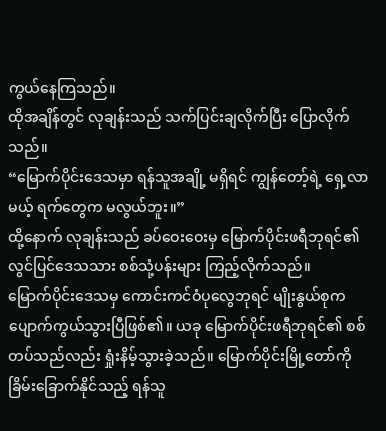ကွယ်နေကြသည်။
ထိုအချိန်တွင် လုချန်းသည် သက်ပြင်းချလိုက်ပြီး ပြောလိုက်သည်။
“မြောက်ပိုင်းဒေသမှာ ရန်သူအချို့ မရှိရင် ကျွန်တော့်ရဲ့ ရှေ့လာမယ့် ရက်တွေက မလွယ်ဘူး။”
ထို့နောက် လုချန်းသည် ခပ်ဝေးဝေးမှ မြောက်ပိုင်းဖရီဘုရင်၏ လွင်ပြင်ဒေသသား စစ်သုံ့ပန်းများ ကြည့်လိုက်သည်။
မြောက်ပိုင်းဒေသမှ ကောင်းကင်ဝံပုလွေဘုရင် မျိုးနွယ်စုက ပျောက်ကွယ်သွားပြီဖြစ်၏။ ယခု မြောက်ပိုင်းဖရီဘုရင်၏ စစ်တပ်သည်လည်း ရှုံးနိမ့်သွားခဲ့သည်။ မြောက်ပိုင်းမြို့တော်ကို ခြိမ်းခြောက်နိုင်သည့် ရန်သူ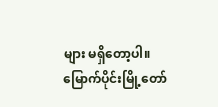များ မရှိတော့ပါ။
မြောက်ပိုင်းမြို့တော်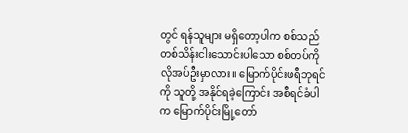တွင် ရန်သူများ မရှိတော့ပါက စစ်သည်တစ်သိန်းငါးသောင်းပါသော စစ်တပ်ကို လိုအပ်ဦးမှာလား။ မြောက်ပိုင်းဖရီဘုရင်ကို သူတို့ အနိုင်ရခဲ့ကြောင်း အစီရင်ခံပါက မြောက်ပိုင်းမြို့တော်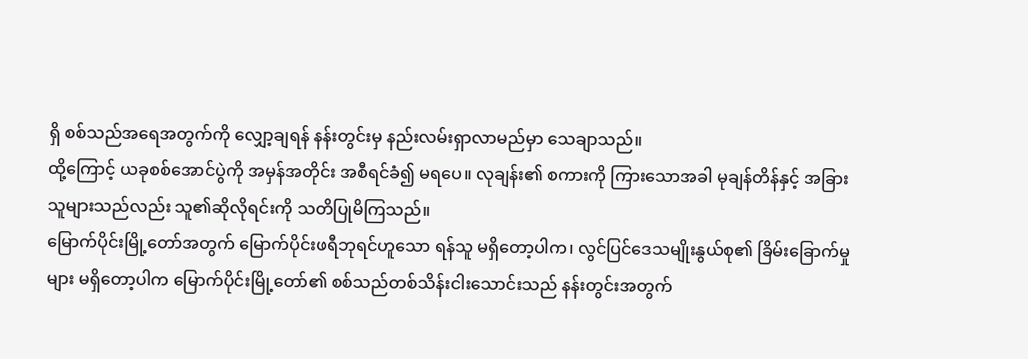ရှိ စစ်သည်အရေအတွက်ကို လျှော့ချရန် နန်းတွင်းမှ နည်းလမ်းရှာလာမည်မှာ သေချာသည်။
ထို့ကြောင့် ယခုစစ်အောင်ပွဲကို အမှန်အတိုင်း အစီရင်ခံ၍ မရပေ။ လုချန်း၏ စကားကို ကြားသောအခါ မုချန်တိန်နှင့် အခြားသူများသည်လည်း သူ၏ဆိုလိုရင်းကို သတိပြုမိကြသည်။
မြောက်ပိုင်းမြို့တော်အတွက် မြောက်ပိုင်းဖရီဘုရင်ဟူသော ရန်သူ မရှိတော့ပါက၊ လွင်ပြင်ဒေသမျိုးနွယ်စု၏ ခြိမ်းခြောက်မှုများ မရှိတော့ပါက မြောက်ပိုင်းမြို့တော်၏ စစ်သည်တစ်သိန်းငါးသောင်းသည် နန်းတွင်းအတွက်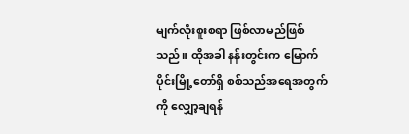မျက်လုံးစူးစရာ ဖြစ်လာမည်ဖြစ်သည်။ ထိုအခါ နန်းတွင်းက မြောက်ပိုင်းမြို့တော်ရှိ စစ်သည်အရေအတွက်ကို လျှော့ချရန်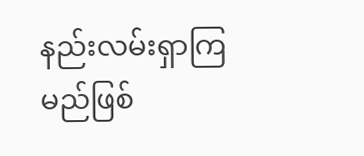နည်းလမ်းရှာကြမည်ဖြစ်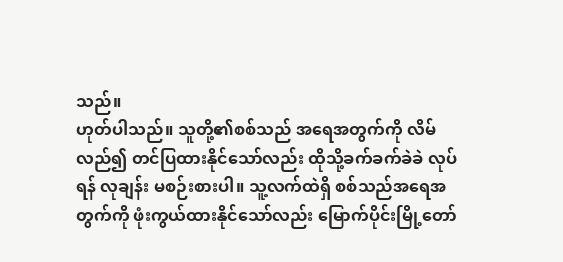သည်။
ဟုတ်ပါသည်။ သူတို့၏စစ်သည် အရေအတွက်ကို လိမ်လည်၍ တင်ပြထားနိုင်သော်လည်း ထိုသို့ခက်ခက်ခဲခဲ လုပ်ရန် လုချန်း မစဉ်းစားပါ။ သူ့လက်ထဲရှိ စစ်သည်အရေအတွက်ကို ဖုံးကွယ်ထားနိုင်သော်လည်း မြောက်ပိုင်းမြို့တော်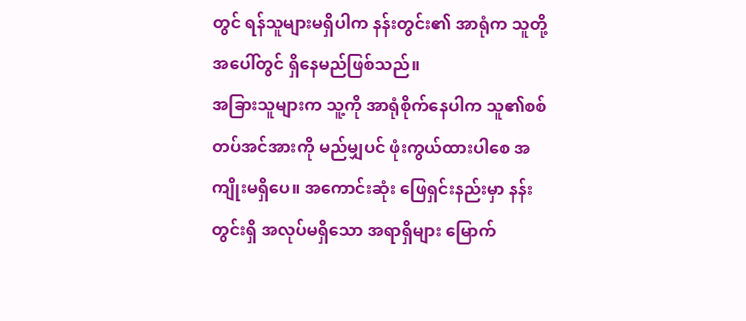တွင် ရန်သူများမရှိပါက နန်းတွင်း၏ အာရုံက သူတို့အပေါ်တွင် ရှိနေမည်ဖြစ်သည်။
အခြားသူများက သူ့ကို အာရုံစိုက်နေပါက သူ၏စစ်တပ်အင်အားကို မည်မျှပင် ဖုံးကွယ်ထားပါစေ အကျိုးမရှိပေ။ အကောင်းဆုံး ဖြေရှင်းနည်းမှာ နန်းတွင်းရှိ အလုပ်မရှိသော အရာရှိများ မြောက်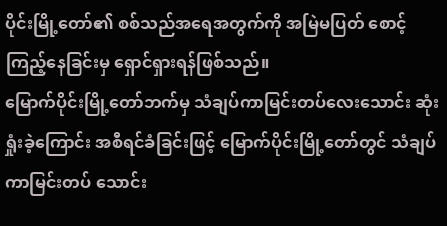ပိုင်းမြို့တော်၏ စစ်သည်အရေအတွက်ကို အမြဲမပြတ် စောင့်ကြည့်နေခြင်းမှ ရှောင်ရှားရန်ဖြစ်သည်။
မြောက်ပိုင်းမြို့တော်ဘက်မှ သံချပ်ကာမြင်းတပ်လေးသောင်း ဆုံးရှုံးခဲ့ကြောင်း အစီရင်ခံခြင်းဖြင့် မြောက်ပိုင်းမြို့တော်တွင် သံချပ်ကာမြင်းတပ် သောင်း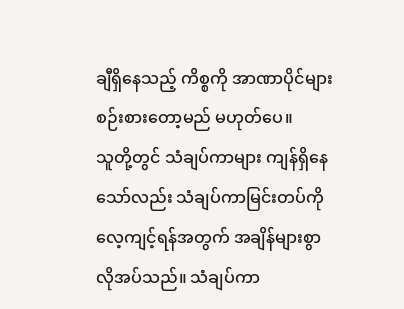ချီရှိနေသည့် ကိစ္စကို အာဏာပိုင်များ စဉ်းစားတော့မည် မဟုတ်ပေ။
သူတို့တွင် သံချပ်ကာများ ကျန်ရှိနေသော်လည်း သံချပ်ကာမြင်းတပ်ကို လေ့ကျင့်ရန်အတွက် အချိန်များစွာ လိုအပ်သည်။ သံချပ်ကာ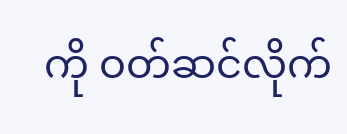ကို ဝတ်ဆင်လိုက်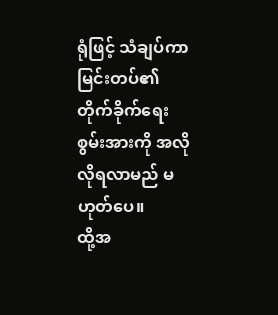ရုံဖြင့် သံချပ်ကာမြင်းတပ်၏ တိုက်ခိုက်ရေး စွမ်းအားကို အလိုလိုရလာမည် မဟုတ်ပေ။
ထို့အ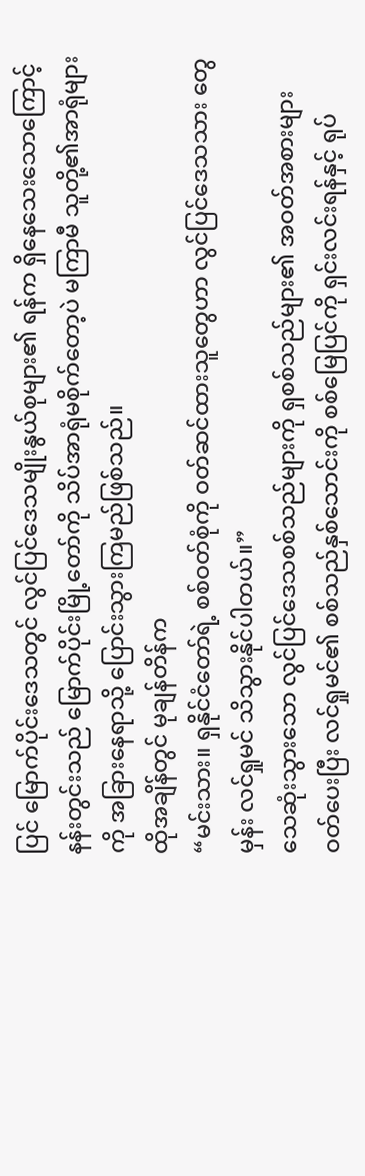ပြင် မြောက်ပိုင်းဒေသတွင် လွင်ပြင်ဒေသမျိုးနွယ်စုများ၏ ရန်က ရှိနေသေးသောကြောင့် နန်းတွင်းသည် မြောက်ပိုင်းမြို့တော်ကို သိပ်အာရုံမစိုက်တော့ပဲ မကြာမီ သူတို့၏အာရုံများကို အခြားနေရာသို့ ပြောင်းသွားကြမည်ဖြစ်သည်။
ထိုအချိန်တွင် မုချန်တိန်က
“မင်းသား။ ရှနိုင်ငံတော်ရဲ့ စစ်ဝတ်စုံကို ဝတ်ဆင်ထားသူတွေဟာ လွင်ပြင်ဒေသသား တွေမှန်း လင်ရှုမင် သိသွားနိုင်ပါတယ်။”
သေဆုံးသွားသော လွင်ပြင်ဒေသစစ်သည်များကို ရှစစ်သည်များ၏ အဝတ်အစားများ ဝတ်ပေးပြီး လင်ရှုမင်၏ စစ်သည်နှစ်သောင်းကို စစ်မြေပြင်ကို ရှင်းလင်းရန်နှင့် ရုပ်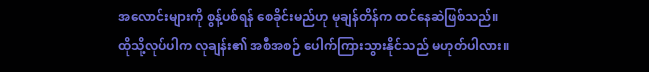အလောင်းများကို စွန့်ပစ်ရန် စေခိုင်းမည်ဟု မုချန်တိန်က ထင်နေဆဲဖြစ်သည်။
ထိုသို့လုပ်ပါက လုချန်း၏ အစီအစဉ် ပေါက်ကြားသွားနိုင်သည် မဟုတ်ပါလား။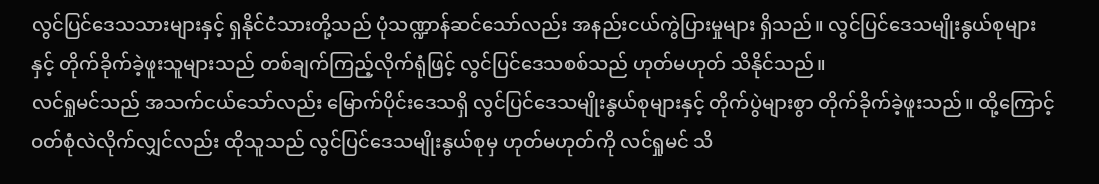လွင်ပြင်ဒေသသားများနှင့် ရှနိုင်ငံသားတို့သည် ပုံသဏ္ဍာန်ဆင်သော်လည်း အနည်းငယ်ကွဲပြားမှုများ ရှိသည်။ လွင်ပြင်ဒေသမျိုးနွယ်စုများနှင့် တိုက်ခိုက်ခဲ့ဖူးသူများသည် တစ်ချက်ကြည့်လိုက်ရုံဖြင့် လွင်ပြင်ဒေသစစ်သည် ဟုတ်မဟုတ် သိနိုင်သည်။
လင်ရှုမင်သည် အသက်ငယ်သော်လည်း မြောက်ပိုင်းဒေသရှိ လွင်ပြင်ဒေသမျိုးနွယ်စုများနှင့် တိုက်ပွဲများစွာ တိုက်ခိုက်ခဲ့ဖူးသည်။ ထို့ကြောင့် ဝတ်စုံလဲလိုက်လျှင်လည်း ထိုသူသည် လွင်ပြင်ဒေသမျိုးနွယ်စုမှ ဟုတ်မဟုတ်ကို လင်ရှုမင် သိ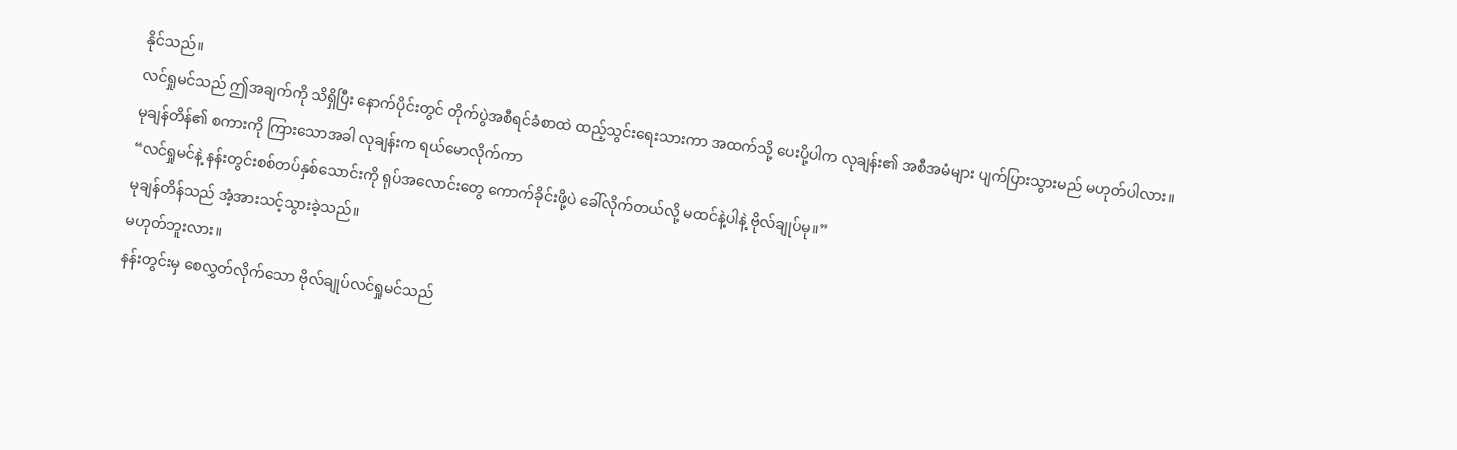နိုင်သည်။
လင်ရှုမင်သည် ဤအချက်ကို သိရှိပြီး နောက်ပိုင်းတွင် တိုက်ပွဲအစီရင်ခံစာထဲ ထည့်သွင်းရေးသားကာ အထက်သို့ ပေးပို့ပါက လုချန်း၏ အစီအမံများ ပျက်ပြားသွားမည် မဟုတ်ပါလား။
မုချန်တိန်၏ စကားကို ကြားသောအခါ လုချန်းက ရယ်မောလိုက်ကာ
“လင်ရှုမင်နဲ့ နန်းတွင်းစစ်တပ်နှစ်သောင်းကို ရုပ်အလောင်းတွေ ကောက်ခိုင်းဖို့ပဲ ခေါ်လိုက်တယ်လို့ မထင်နဲ့ပါနဲ့ ဗိုလ်ချုပ်မု။”
မုချန်တိန်သည် အံ့အားသင့်သွားခဲ့သည်။
မဟုတ်ဘူးလား။
နန်းတွင်းမှ စေလွှတ်လိုက်သော ဗိုလ်ချုပ်လင်ရှုမင်သည်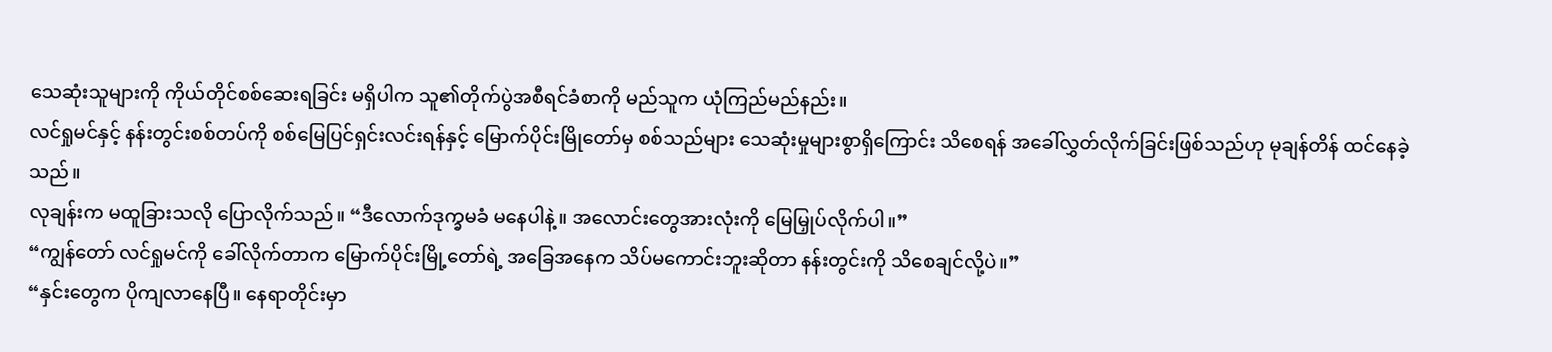သေဆုံးသူများကို ကိုယ်တိုင်စစ်ဆေးရခြင်း မရှိပါက သူ၏တိုက်ပွဲအစီရင်ခံစာကို မည်သူက ယုံကြည်မည်နည်း။
လင်ရှုမင်နှင့် နန်းတွင်းစစ်တပ်ကို စစ်မြေပြင်ရှင်းလင်းရန်နှင့် မြောက်ပိုင်းမြိုတော်မှ စစ်သည်များ သေဆုံးမှုများစွာရှိကြောင်း သိစေရန် အခေါ်လွှတ်လိုက်ခြင်းဖြစ်သည်ဟု မုချန်တိန် ထင်နေခဲ့သည်။
လုချန်းက မထူခြားသလို ပြောလိုက်သည်။ “ဒီလောက်ဒုက္ခမခံ မနေပါနဲ့။ အလောင်းတွေအားလုံးကို မြေမြှုပ်လိုက်ပါ။”
“ကျွန်တော် လင်ရှုမင်ကို ခေါ်လိုက်တာက မြောက်ပိုင်းမြို့တော်ရဲ့ အခြေအနေက သိပ်မကောင်းဘူးဆိုတာ နန်းတွင်းကို သိစေချင်လို့ပဲ။”
“နှင်းတွေက ပိုကျလာနေပြီ။ နေရာတိုင်းမှာ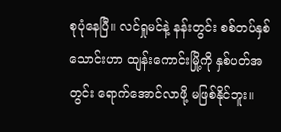စုပုံနေပြီ။ လင်ရှုမင်နဲ့ နန်းတွင်း စစ်တပ်နှစ်သောင်းဟာ ထျန်းကောင်းမြို့ကို နှစ်ပတ်အတွင်း ရောက်အောင်လာဖို့ မဖြစ်နိုင်ဘူး။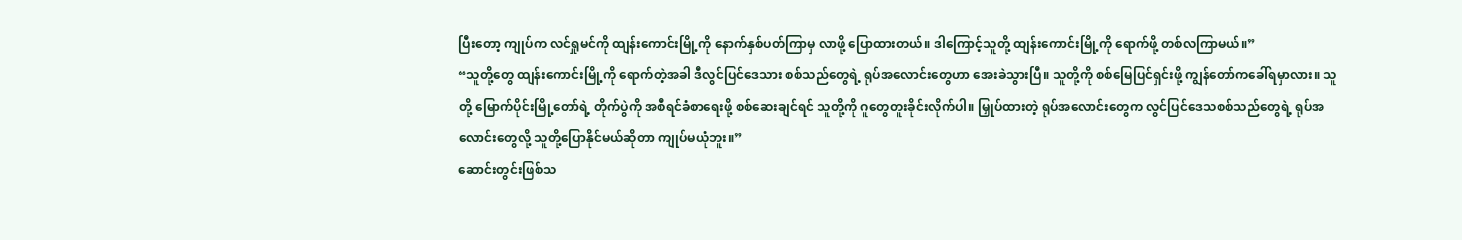ပြီးတော့ ကျုပ်က လင်ရှုမင်ကို ထျန်းကောင်းမြို့ကို နောက်နှစ်ပတ်ကြာမှ လာဖို့ ပြောထားတယ်။ ဒါကြောင့်သူတို့ ထျန်းကောင်းမြို့ကို ရောက်ဖို့ တစ်လကြာမယ်။”
“သူတို့တွေ ထျန်းကောင်းမြို့ကို ရောက်တဲ့အခါ ဒီလွင်ပြင်ဒေသား စစ်သည်တွေရဲ့ ရုပ်အလောင်းတွေဟာ အေးခဲသွားပြီ။ သူတို့ကို စစ်မြေပြင်ရှင်းဖို့ ကျွန်တော်ကခေါ်ရမှာလား။ သူတို့ မြောက်ပိုင်းမြို့တော်ရဲ့ တိုက်ပွဲကို အစီရင်ခံစာရေးဖို့ စစ်ဆေးချင်ရင် သူတို့ကို ဂူတွေတူးခိုင်းလိုက်ပါ။ မြှုပ်ထားတဲ့ ရုပ်အလောင်းတွေက လွင်ပြင်ဒေသစစ်သည်တွေရဲ့ ရုပ်အလောင်းတွေလို့ သူတို့ပြောနိုင်မယ်ဆိုတာ ကျုပ်မယုံဘူး။”
ဆောင်းတွင်းဖြစ်သ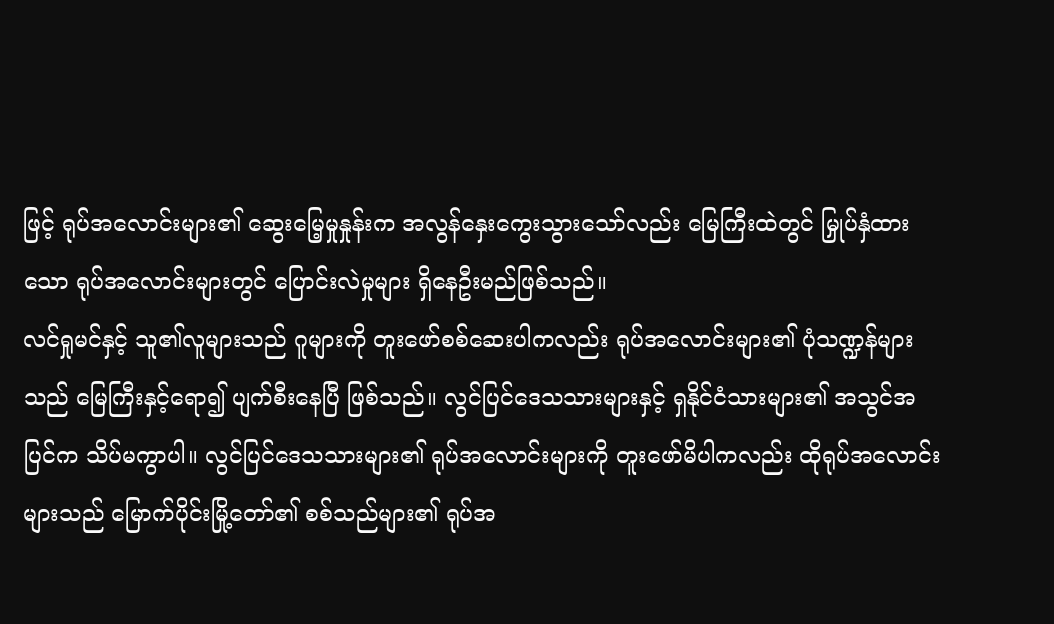ဖြင့် ရုပ်အလောင်းများ၏ ဆွေးမြေ့မှုနှုန်းက အလွန်နှေးကွေးသွားသော်လည်း မြေကြီးထဲတွင် မြှုပ်နှံထားသော ရုပ်အလောင်းများတွင် ပြောင်းလဲမှုများ ရှိနေဦးမည်ဖြစ်သည်။
လင်ရှုမင်နှင့် သူ၏လူများသည် ဂူများကို တူးဖော်စစ်ဆေးပါကလည်း ရုပ်အလောင်းများ၏ ပုံသဏ္ဍန်များသည် မြေကြီးနှင့်ရော၍ ပျက်စီးနေပြီ ဖြစ်သည်။ လွင်ပြင်ဒေသသားများနှင့် ရှနိုင်ငံသားများ၏ အသွင်အပြင်က သိပ်မကွာပါ။ လွင်ပြင်ဒေသသားများ၏ ရုပ်အလောင်းများကို တူးဖော်မိပါကလည်း ထိုရုပ်အလောင်းများသည် မြောက်ပိုင်းမြို့တော်၏ စစ်သည်များ၏ ရုပ်အ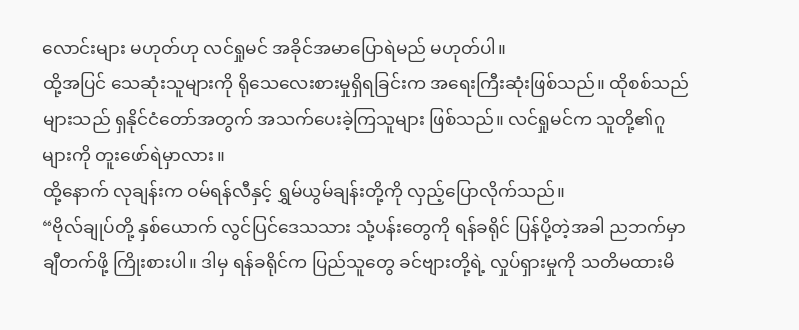လောင်းများ မဟုတ်ဟု လင်ရှုမင် အခိုင်အမာပြောရဲမည် မဟုတ်ပါ။
ထို့အပြင် သေဆုံးသူများကို ရိုသေလေးစားမှုရှိရခြင်းက အရေးကြီးဆုံးဖြစ်သည်။ ထိုစစ်သည်များသည် ရှနိုင်ငံတော်အတွက် အသက်ပေးခဲ့ကြသူများ ဖြစ်သည်။ လင်ရှုမင်က သူတို့၏ဂူများကို တူးဖော်ရဲမှာလား။
ထို့နောက် လုချန်းက ဝမ်ရန်လီနှင့် ရွှမ်ယွမ်ချန်းတို့ကို လှည့်ပြောလိုက်သည်။
“ဗိုလ်ချုပ်တို့ နှစ်ယောက် လွင်ပြင်ဒေသသား သုံ့ပန်းတွေကို ရန်ခရိုင် ပြန်ပို့တဲ့အခါ ညဘက်မှာ ချီတက်ဖို့ ကြိုးစားပါ။ ဒါမှ ရန်ခရိုင်က ပြည်သူတွေ ခင်ဗျားတို့ရဲ့ လှုပ်ရှားမှုကို သတိမထားမိ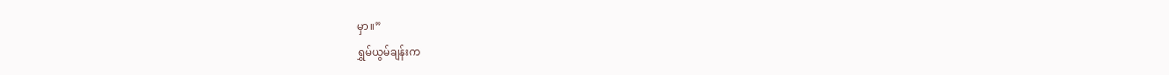မှာ။”
ရွှမ်ယွမ်ချန်းက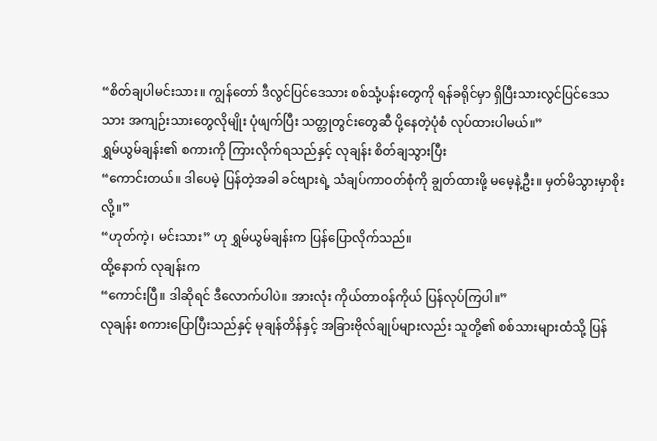“စိတ်ချပါမင်းသား။ ကျွန်တော် ဒီလွင်ပြင်ဒေသား စစ်သုံ့ပန်းတွေကို ရန်ခရိုင်မှာ ရှိပြီးသားလွင်ပြင်ဒေသသား အကျဉ်းသားတွေလိုမျိုး ပုံဖျက်ပြီး သတ္တုတွင်းတွေဆီ ပို့နေတဲ့ပုံစံ လုပ်ထားပါမယ်။”
ရွှမ်ယွမ်ချန်း၏ စကားကို ကြားလိုက်ရသည်နှင့် လုချန်း စိတ်ချသွားပြီး
“ကောင်းတယ်။ ဒါပေမဲ့ ပြန်တဲ့အခါ ခင်ဗျားရဲ့ သံချပ်ကာဝတ်စုံကို ချွတ်ထားဖို့ မမေ့နဲ့ဦး။ မှတ်မိသွားမှာစိုးလို့။”
“ဟုတ်ကဲ့၊ မင်းသား” ဟု ရွှမ်ယွမ်ချန်းက ပြန်ပြောလိုက်သည်။
ထို့နောက် လုချန်းက
“ကောင်းပြီ။ ဒါဆိုရင် ဒီလောက်ပါပဲ။ အားလုံး ကိုယ်တာဝန်ကိုယ် ပြန်လုပ်ကြပါ။”
လုချန်း စကားပြောပြီးသည်နှင့် မုချန်တိန်နှင့် အခြားဗိုလ်ချုပ်များလည်း သူတို့၏ စစ်သားများထံသို့ ပြန်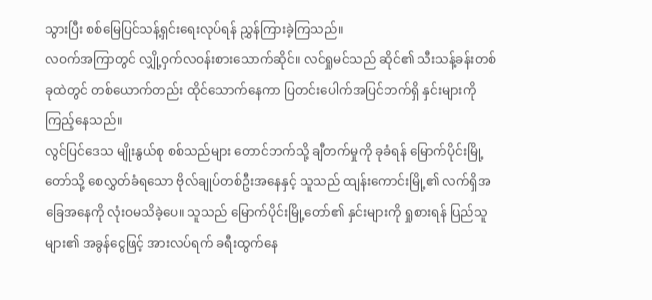သွားပြီး စစ်မြေပြင်သန့်ရှင်းရေးလုပ်ရန် ညွှန်ကြားခဲ့ကြသည်။
လဝက်အကြာတွင် လျှို့ဝှက်လဝန်းစားသောက်ဆိုင်။ လင်ရှုမင်သည် ဆိုင်၏ သီးသန့်ခန်းတစ်ခုထဲတွင် တစ်ယောက်တည်း ထိုင်သောက်နေကာ ပြတင်းပေါက်အပြင်ဘက်ရှိ နှင်းများကို ကြည့်နေသည်။
လွင်ပြင်ဒေသ မျိုးနွယ်စု စစ်သည်များ တောင်ဘက်သို့ ချီတက်မှုကို ခုခံရန် မြောက်ပိုင်းမြို့တော်သို့ စေလွှတ်ခံရသော ဗိုလ်ချုပ်တစ်ဦးအနေနှင့် သူသည် ထျန်းကောင်းမြို့၏ လက်ရှိအခြေအနေကို လုံးဝမသိခဲ့ပေ။ သူသည် မြောက်ပိုင်းမြို့တော်၏ နှင်းများကို ရှုစားရန် ပြည်သူများ၏ အခွန်ငွေဖြင့် အားလပ်ရက် ခရီးထွက်နေ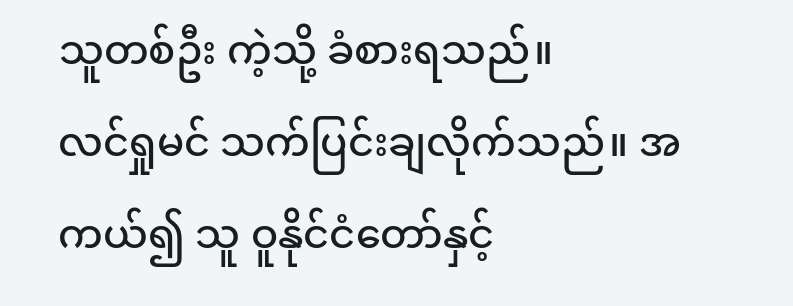သူတစ်ဦး ကဲ့သို့ ခံစားရသည်။
လင်ရှုမင် သက်ပြင်းချလိုက်သည်။ အကယ်၍ သူ ဝူနိုင်ငံတော်နှင့်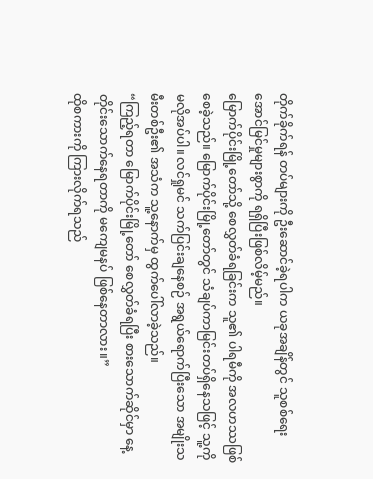တိုက်ခိုက်ရန် တပ်များကို ဦးဆောင်ခဲ့ရပါက ယခုအချိန်တွင် သူစစ်ရေးအောင်မြင်မှုများစွာကို ရရှိပြီးဖြစ်လိမ့်မည်။
မြောက်ပိုင်းမြို့တော်သို့ စေလွှတ်ခံရခြင်းက သူ၏ ပါရမီကို အလဟဿဖြစ်စေခဲ့သည်။ မြောက်ပိုင်းမြို့တော်တွင် သံချပ်ကာမြင်းတပ်ရှိနေသဖြင့် သူ့ကို မလိုအပ်ပါ။ လင်ရှုမင် သက်ပြင်းချနေစဉ် အရွယ်ရောက်ပြီးသော အမျိုးသမီးတစ်ဦး၏ အသံက သူ့နောက်မှ ထွက်ပေါ်လာခဲ့သည်။
“ကြည့်ရတာ မြောက်ပိုင်းမြို့တော် စေလွှတ်ခံရပြီး စားသောက်ဆိုင်မှာ နေ့တိုင်းသောက်နေရတာကို မကျေမနပ် ဖြစ်နေတာလား။”
ထိုစကားကို ကြားလိုက်ရသည်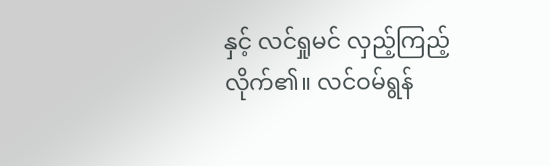နှင့် လင်ရှုမင် လှည့်ကြည့်လိုက်၏။ လင်ဝမ်ရွန်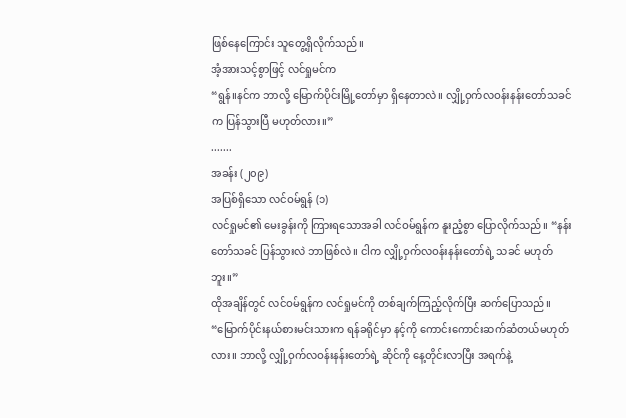ဖြစ်နေကြောင်း သူတွေ့ရှိလိုက်သည်။
အံ့အားသင့်စွာဖြင့် လင်ရှုမင်က
“ရွန်။နင်က ဘာလို့ မြောက်ပိုင်းမြို့တော်မှာ ရှိနေတာလဲ။ လျှို့ဝှက်လဝန်းနန်းတော်သခင်က ပြန်သွားပြီ မဟုတ်လား။”
.......
အခန်း (၂၀၉)
အပြစ်ရှိသော လင်ဝမ်ရွန် (၁)
လင်ရှုမင်၏ မေးခွန်းကို ကြားရသောအခါ လင်ဝမ်ရွန်က နူးညံ့စွာ ပြောလိုက်သည်။ “နန်းတော်သခင် ပြန်သွားလဲ ဘာဖြစ်လဲ။ ငါက လျှို့ဝှက်လဝန်းနန်းတော်ရဲ့ သခင် မဟုတ်ဘူး။”
ထိုအချိန်တွင် လင်ဝမ်ရွန်က လင်ရှုမင်ကို တစ်ချက်ကြည့်လိုက်ပြီး ဆက်ပြောသည်။
“မြောက်ပိုင်းနယ်စားမင်းသားက ရန်ခရိုင်မှာ နင့်ကို ကောင်းကောင်းဆက်ဆံတယ်မဟုတ်လား။ ဘာလို့ လျှို့ဝှက်လဝန်းနန်းတော်ရဲ့ ဆိုင်ကို နေ့တိုင်းလာပြီး အရက်နဲ့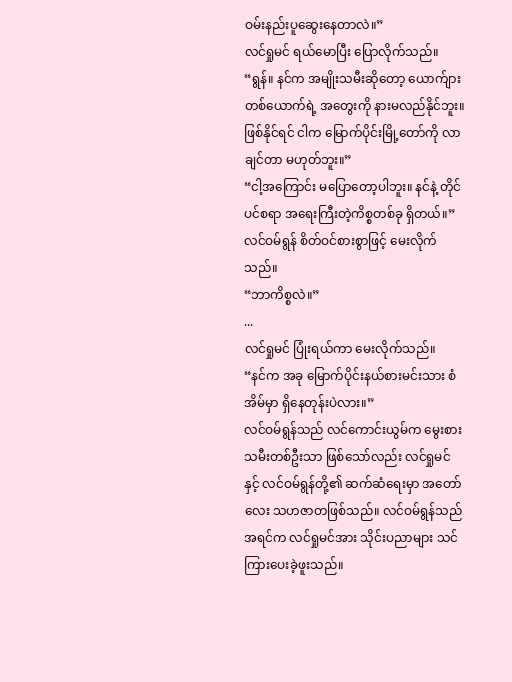ဝမ်းနည်းပူဆွေးနေတာလဲ။”
လင်ရှုမင် ရယ်မောပြီး ပြောလိုက်သည်။
“ရွန်။ နင်က အမျိုးသမီးဆိုတော့ ယောက်ျားတစ်ယောက်ရဲ့ အတွေးကို နားမလည်နိုင်ဘူး။ ဖြစ်နိုင်ရင် ငါက မြောက်ပိုင်းမြို့တော်ကို လာချင်တာ မဟုတ်ဘူး။”
“ငါ့အကြောင်း မပြောတော့ပါဘူး။ နင်နဲ့ တိုင်ပင်စရာ အရေးကြီးတဲ့ကိစ္စတစ်ခု ရှိတယ်။”
လင်ဝမ်ရွန် စိတ်ဝင်စားစွာဖြင့် မေးလိုက်သည်။
“ဘာကိစ္စလဲ။”
...
လင်ရှုမင် ပြုံးရယ်ကာ မေးလိုက်သည်။
“နင်က အခု မြောက်ပိုင်းနယ်စားမင်းသား စံအိမ်မှာ ရှိနေတုန်းပဲလား။”
လင်ဝမ်ရွန်သည် လင်ကောင်းယွမ်က မွေးစားသမီးတစ်ဦးသာ ဖြစ်သော်လည်း လင်ရှုမင်နှင့် လင်ဝမ်ရွန်တို့၏ ဆက်ဆံရေးမှာ အတော်လေး သဟဇာတဖြစ်သည်။ လင်ဝမ်ရွန်သည် အရင်က လင်ရှုမင်အား သိုင်းပညာများ သင်ကြားပေးခဲ့ဖူးသည်။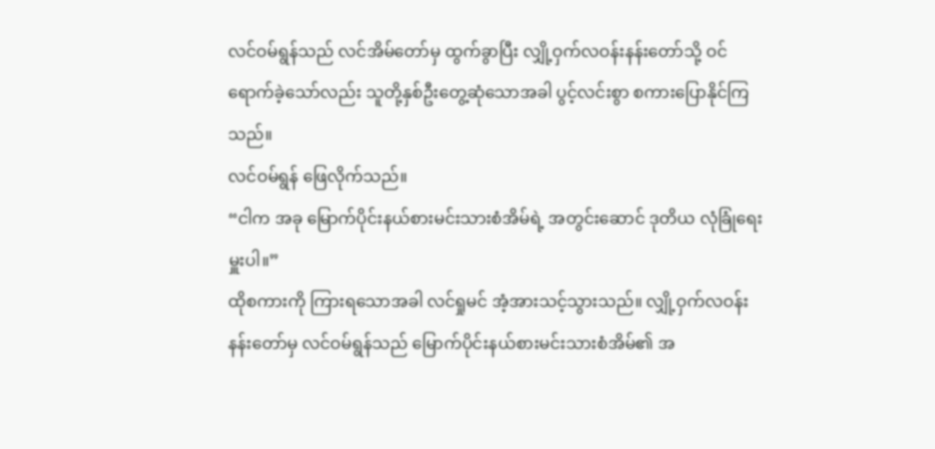လင်ဝမ်ရွန်သည် လင်အိမ်တော်မှ ထွက်ခွာပြီး လျှို့ဝှက်လဝန်းနန်းတော်သို့ ဝင်ရောက်ခဲ့သော်လည်း သူတို့နှစ်ဦးတွေ့ဆုံသောအခါ ပွင့်လင်းစွာ စကားပြောနိုင်ကြသည်။
လင်ဝမ်ရွန် ဖြေလိုက်သည်။
“ငါက အခု မြောက်ပိုင်းနယ်စားမင်းသားစံအိမ်ရဲ့ အတွင်းဆောင် ဒုတိယ လုံခြုံရေးမှူးပါ။”
ထိုစကားကို ကြားရသောအခါ လင်ရှုမင် အံ့အားသင့်သွားသည်။ လျှို့ဝှက်လဝန်းနန်းတော်မှ လင်ဝမ်ရွန်သည် မြောက်ပိုင်းနယ်စားမင်းသားစံအိမ်၏ အ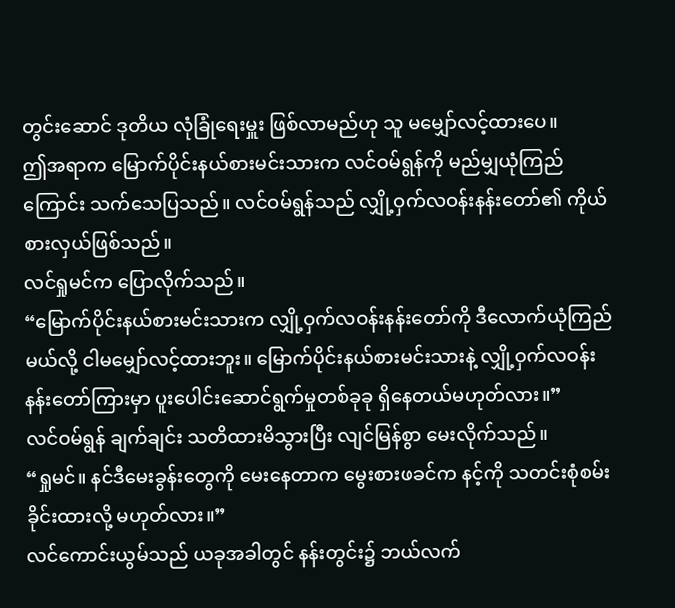တွင်းဆောင် ဒုတိယ လုံခြုံရေးမှူး ဖြစ်လာမည်ဟု သူ မမျှော်လင့်ထားပေ။
ဤအရာက မြောက်ပိုင်းနယ်စားမင်းသားက လင်ဝမ်ရွန်ကို မည်မျှယုံကြည်ကြောင်း သက်သေပြသည်။ လင်ဝမ်ရွန်သည် လျှို့ဝှက်လဝန်းနန်းတော်၏ ကိုယ်စားလှယ်ဖြစ်သည်။
လင်ရှုမင်က ပြောလိုက်သည်။
“မြောက်ပိုင်းနယ်စားမင်းသားက လျှို့ဝှက်လဝန်းနန်းတော်ကို ဒီလောက်ယုံကြည်မယ်လို့ ငါမမျှော်လင့်ထားဘူး။ မြောက်ပိုင်းနယ်စားမင်းသားနဲ့ လျှို့ဝှက်လဝန်းနန်းတော်ကြားမှာ ပူးပေါင်းဆောင်ရွက်မှုတစ်ခုခု ရှိနေတယ်မဟုတ်လား။”
လင်ဝမ်ရွန် ချက်ချင်း သတိထားမိသွားပြီး လျင်မြန်စွာ မေးလိုက်သည်။
“ရှုမင်။ နင်ဒီမေးခွန်းတွေကို မေးနေတာက မွေးစားဖခင်က နင့်ကို သတင်းစုံစမ်း ခိုင်းထားလို့ မဟုတ်လား။”
လင်ကောင်းယွမ်သည် ယခုအခါတွင် နန်းတွင်း၌ ဘယ်လက်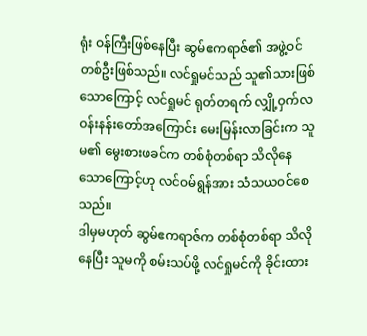ရုံး ဝန်ကြီးဖြစ်နေပြီး ဆွမ်ဧကရာဇ်၏ အဖွဲ့ဝင်တစ်ဦးဖြစ်သည်။ လင်ရှုမင်သည် သူ၏သားဖြစ်သောကြောင့် လင်ရှုမင် ရုတ်တရက် လျှို့ဝှက်လဝန်းနန်းတော်အကြောင်း မေးမြန်းလာခြင်းက သူမ၏ မွေးစားဖခင်က တစ်စုံတစ်ရာ သိလိုနေ သောကြောင့်ဟု လင်ဝမ်ရွန်အား သံသယဝင်စေသည်။
ဒါမှမဟုတ် ဆွမ်ဧကရာဇ်က တစ်စုံတစ်ရာ သိလိုနေပြီး သူမကို စမ်းသပ်ဖို့ လင်ရှုမင်ကို ခိုင်းထား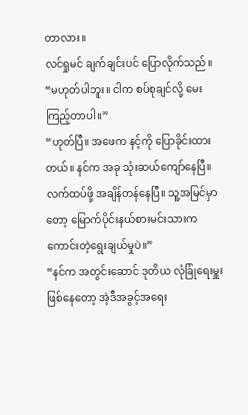တာလား။
လင်ရှုမင် ချက်ချင်းပင် ပြောလိုက်သည်။
“မဟုတ်ပါဘူး။ ငါက စပ်စုချင်လို့ မေးကြည့်တာပါ။”
“ဟုတ်ပြီ။ အဖေက နင့်ကို ပြောခိုင်းထားတယ်။ နင်က အခု သုံးဆယ်ကျော်နေပြီ။ လက်ထပ်ဖို့ အချိန်တန်နေပြီ။ သူ့အမြင်မှာတော့ မြောက်ပိုင်းနယ်စားမင်းသားက ကောင်းတဲ့ရွေးချယ်မှုပဲ။”
“နင်က အတွင်းဆောင် ဒုတိယ လုံခြုံရေးမှူးဖြစ်နေတော့ အဲ့ဒီအခွင့်အရေး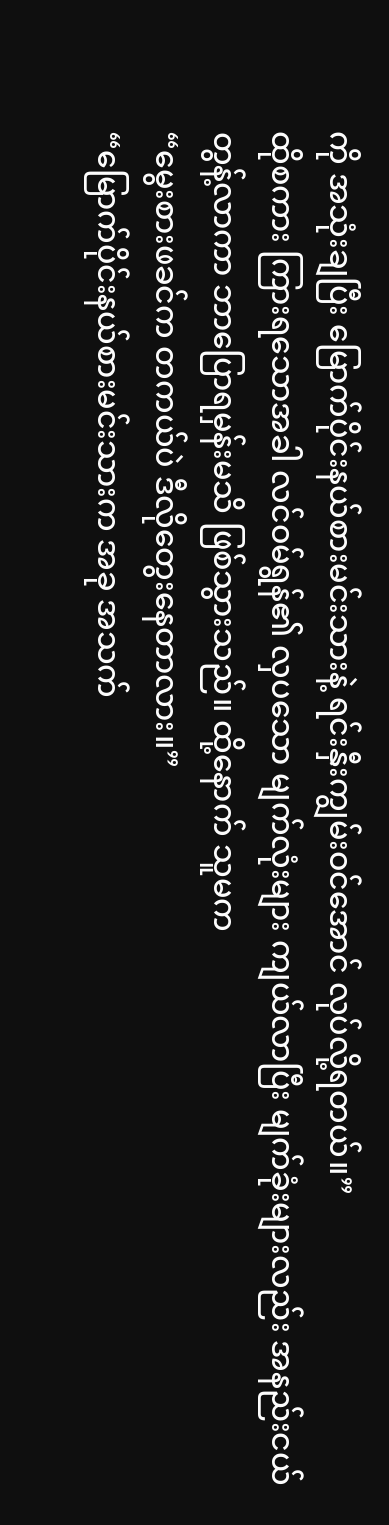ကို အသုံးချပြီး မြောက်ပိုင်းနယ်စားမင်းသားနဲ့ ရင်းနှီးကျွမ်းဝင်အောင် လုပ်လို့ရတယ်။”
ထိုစကား ကြားရသောအခါ လင်ဝမ်ရွန်၏ လှပသော မျက်လုံးများ ကျယ်လာပြီး မျက်ခုံးများလည်း အနည်းငယ်တွန့်လာကာ ဘာပြောရမှန်းမသိ ဖြစ်သွားသည်။ ထို့နောက် သူမက
“မွေးစားဖခင်က တကယ်ပဲ ဒီလိုတွေးနေတာလား။”
“မြောက်ပိုင်းနယ်စားမင်းသားက အခု အသက်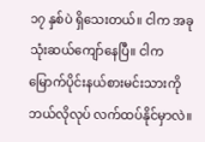၁၇ နှစ်ပဲ ရှိသေးတယ်။ ငါက အခု သုံးဆယ်ကျော်နေပြီ။ ငါက မြောက်ပိုင်းနယ်စားမင်းသားကို ဘယ်လိုလုပ် လက်ထပ်နိုင်မှာလဲ။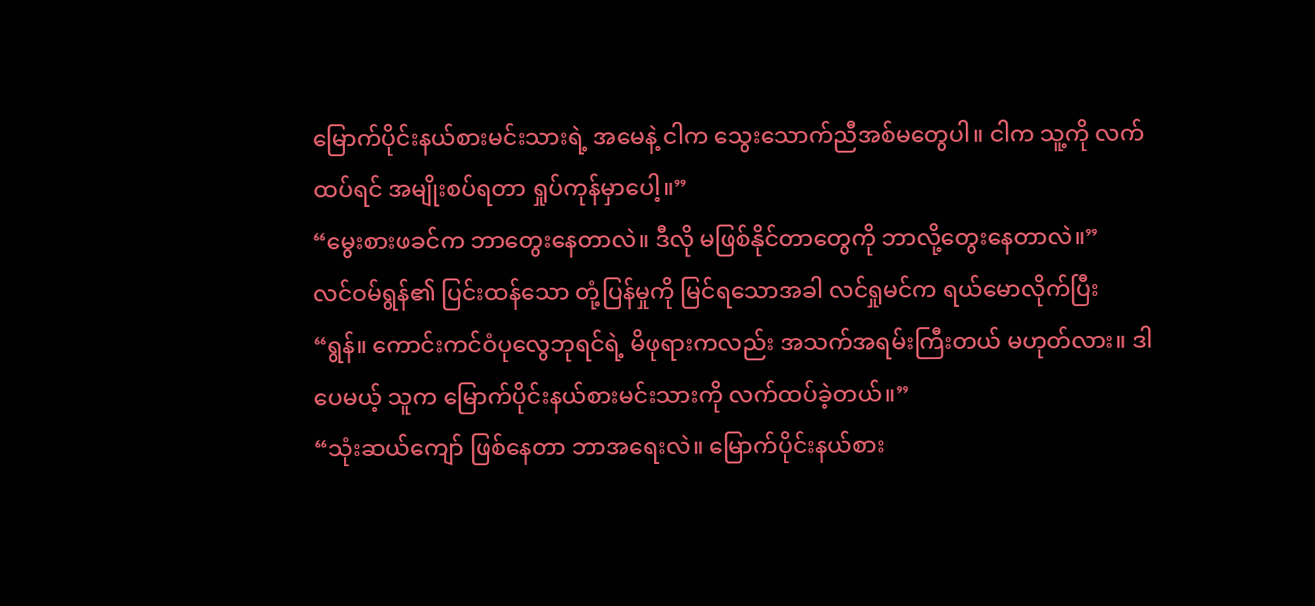မြောက်ပိုင်းနယ်စားမင်းသားရဲ့ အမေနဲ့ ငါက သွေးသောက်ညီအစ်မတွေပါ။ ငါက သူ့ကို လက်ထပ်ရင် အမျိုးစပ်ရတာ ရှုပ်ကုန်မှာပေါ့။”
“မွေးစားဖခင်က ဘာတွေးနေတာလဲ။ ဒီလို မဖြစ်နိုင်တာတွေကို ဘာလို့တွေးနေတာလဲ။”
လင်ဝမ်ရွန်၏ ပြင်းထန်သော တုံ့ပြန်မှုကို မြင်ရသောအခါ လင်ရှုမင်က ရယ်မောလိုက်ပြီး
“ရွန်။ ကောင်းကင်ဝံပုလွေဘုရင်ရဲ့ မိဖုရားကလည်း အသက်အရမ်းကြီးတယ် မဟုတ်လား။ ဒါပေမယ့် သူက မြောက်ပိုင်းနယ်စားမင်းသားကို လက်ထပ်ခဲ့တယ်။”
“သုံးဆယ်ကျော် ဖြစ်နေတာ ဘာအရေးလဲ။ မြောက်ပိုင်းနယ်စား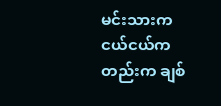မင်းသားက ငယ်ငယ်ကတည်းက ချစ်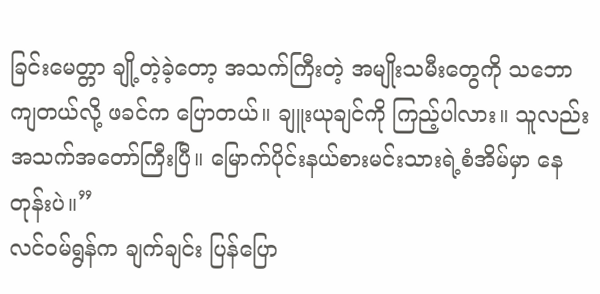ခြင်းမေတ္တာ ချို့တဲ့ခဲ့တော့ အသက်ကြီးတဲ့ အမျိုးသမီးတွေကို သဘောကျတယ်လို့ ဖခင်က ပြောတယ်။ ချူးယုချင်ကို ကြည့်ပါလား။ သူလည်း အသက်အတော်ကြီးပြီ။ မြောက်ပိုင်းနယ်စားမင်းသားရဲ့စံအိမ်မှာ နေတုန်းပဲ။”
လင်ဝမ်ရွန်က ချက်ချင်း ပြန်ပြော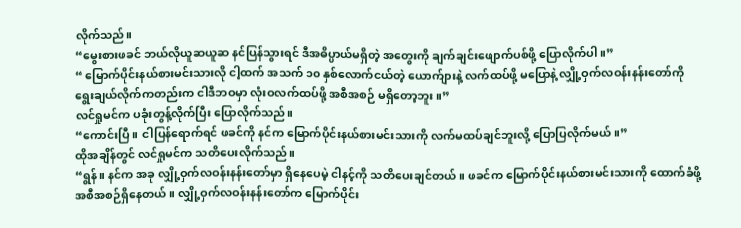လိုက်သည်။
“မွေးစားဖခင် ဘယ်လိုယူဆယူဆ နင်ပြန်သွားရင် ဒီအဓိပ္ပာယ်မရှိတဲ့ အတွေးကို ချက်ချင်းဖျောက်ပစ်ဖို့ ပြောလိုက်ပါ။”
“ မြောက်ပိုင်းနယ်စားမင်းသားလို ငါ့ထက် အသက် ၁၀ နှစ်လောက်ငယ်တဲ့ ယောက်ျားနဲ့ လက်ထပ်ဖို့ မပြောနဲ့ လျှို့ဝှက်လဝန်းနန်းတော်ကို ရွေးချယ်လိုက်ကတည်းက ငါဒီဘဝမှာ လုံးဝလက်ထပ်ဖို့ အစီအစဉ် မရှိတော့ဘူး။”
လင်ရှုမင်က ပခုံးတွန့်လိုက်ပြီး ပြောလိုက်သည်။
“ကောင်းပြီ။ ငါပြန်ရောက်ရင် ဖခင်ကို နင်က မြောက်ပိုင်းနယ်စားမင်းသားကို လက်မထပ်ချင်ဘူးလို့ ပြောပြလိုက်မယ်။”
ထိုအချိန်တွင် လင်ရှုမင်က သတိပေးလိုက်သည်။
“ရွန်။ နင်က အခု လျှို့ဝှက်လဝန်းနန်းတော်မှာ ရှိနေပေမဲ့ ငါနင့်ကို သတိပေးချင်တယ်။ ဖခင်က မြောက်ပိုင်းနယ်စားမင်းသားကို ထောက်ခံဖို့ အစီအစဉ်ရှိနေတယ်။ လျှို့ဝှက်လဝန်းနန်းတော်က မြောက်ပိုင်း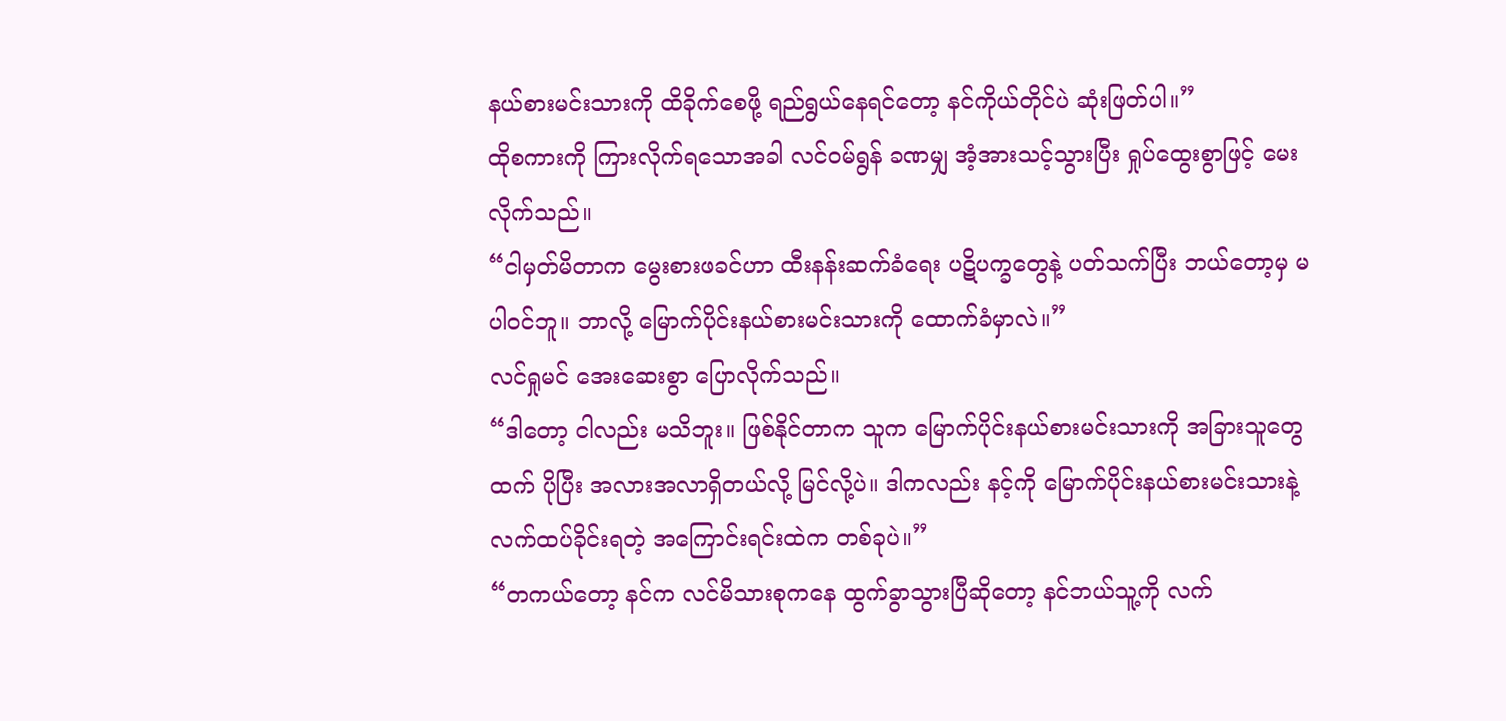နယ်စားမင်းသားကို ထိခိုက်စေဖို့ ရည်ရွယ်နေရင်တော့ နင်ကိုယ်တိုင်ပဲ ဆုံးဖြတ်ပါ။”
ထိုစကားကို ကြားလိုက်ရသောအခါ လင်ဝမ်ရွန် ခဏမျှ အံ့အားသင့်သွားပြီး ရှုပ်ထွေးစွာဖြင့် မေးလိုက်သည်။
“ငါမှတ်မိတာက မွေးစားဖခင်ဟာ ထီးနန်းဆက်ခံရေး ပဋိပက္ခတွေနဲ့ ပတ်သက်ပြီး ဘယ်တော့မှ မပါဝင်ဘူ။ ဘာလို့ မြောက်ပိုင်းနယ်စားမင်းသားကို ထောက်ခံမှာလဲ။”
လင်ရှုမင် အေးဆေးစွာ ပြောလိုက်သည်။
“ဒါတော့ ငါလည်း မသိဘူး။ ဖြစ်နိုင်တာက သူက မြောက်ပိုင်းနယ်စားမင်းသားကို အခြားသူတွေထက် ပိုပြီး အလားအလာရှိတယ်လို့ မြင်လို့ပဲ။ ဒါကလည်း နင့်ကို မြောက်ပိုင်းနယ်စားမင်းသားနဲ့ လက်ထပ်ခိုင်းရတဲ့ အကြောင်းရင်းထဲက တစ်ခုပဲ။”
“တကယ်တော့ နင်က လင်မိသားစုကနေ ထွက်ခွာသွားပြီဆိုတော့ နင်ဘယ်သူ့ကို လက်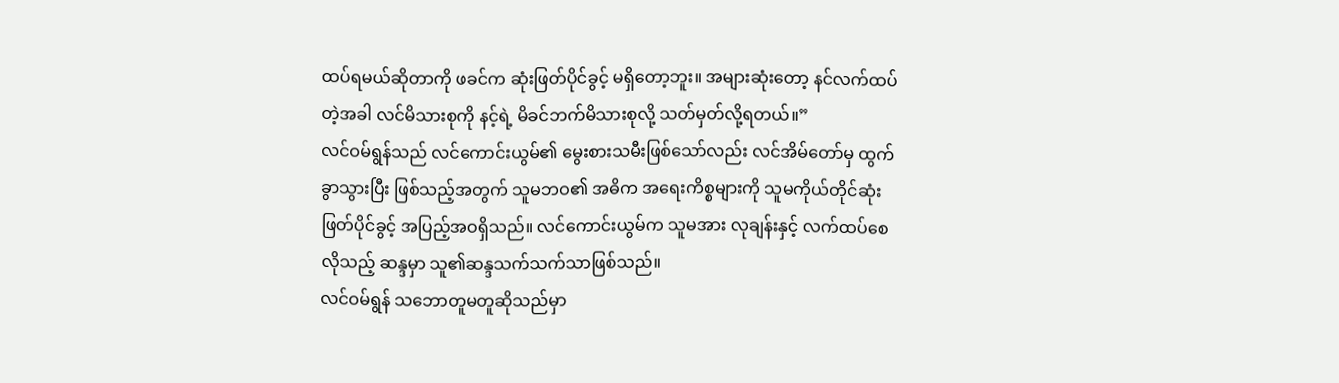ထပ်ရမယ်ဆိုတာကို ဖခင်က ဆုံးဖြတ်ပိုင်ခွင့် မရှိတော့ဘူး။ အများဆုံးတော့ နင်လက်ထပ်တဲ့အခါ လင်မိသားစုကို နင့်ရဲ့ မိခင်ဘက်မိသားစုလို့ သတ်မှတ်လို့ရတယ်။”
လင်ဝမ်ရွန်သည် လင်ကောင်းယွမ်၏ မွေးစားသမီးဖြစ်သော်လည်း လင်အိမ်တော်မှ ထွက်ခွာသွားပြီး ဖြစ်သည့်အတွက် သူမဘဝ၏ အဓိက အရေးကိစ္စများကို သူမကိုယ်တိုင်ဆုံးဖြတ်ပိုင်ခွင့် အပြည့်အဝရှိသည်။ လင်ကောင်းယွမ်က သူမအား လုချန်းနှင့် လက်ထပ်စေလိုသည့် ဆန္ဒမှာ သူ၏ဆန္ဒသက်သက်သာဖြစ်သည်။
လင်ဝမ်ရွန် သဘောတူမတူဆိုသည်မှာ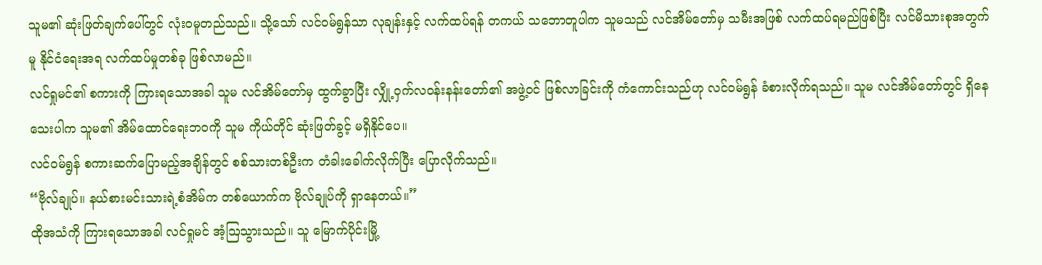သူမ၏ ဆုံးဖြတ်ချက်ပေါ်တွင် လုံးဝမူတည်သည်။ သို့သော် လင်ဝမ်ရွန်သာ လုချန်းနှင့် လက်ထပ်ရန် တကယ် သဘောတူပါက သူမသည် လင်အိမ်တော်မှ သမီးအဖြစ် လက်ထပ်ရမည်ဖြစ်ပြီး လင်မိသားစုအတွက်မူ နိုင်ငံရေးအရ လက်ထပ်မှုတစ်ခု ဖြစ်လာမည်။
လင်ရှုမင်၏ စကားကို ကြားရသောအခါ သူမ လင်အိမ်တော်မှ ထွက်ခွာပြီး လျှို့ဝှက်လဝန်းနန်းတော်၏ အဖွဲ့ဝင် ဖြစ်လာခြင်းကို ကံကောင်းသည်ဟု လင်ဝမ်ရွန် ခံစားလိုက်ရသည်။ သူမ လင်အိမ်တော်တွင် ရှိနေသေးပါက သူမ၏ အိမ်ထောင်ရေးဘဝကို သူမ ကိုယ်တိုင် ဆုံးဖြတ်ခွင့် မရှိနိုင်ပေ။
လင်ဝမ်ရွန် စကားဆက်ပြောမည့်အချိန်တွင် စစ်သားတစ်ဦးက တံခါးခေါက်လိုက်ပြီး ပြောလိုက်သည်။
“ဗိုလ်ချုပ်။ နယ်စားမင်းသားရဲ့စံအိမ်က တစ်ယောက်က ဗိုလ်ချုပ်ကို ရှာနေတယ်။”
ထိုအသံကို ကြားရသောအခါ လင်ရှုမင် အံ့ဩသွားသည်။ သူ မြောက်ပိုင်းမြို့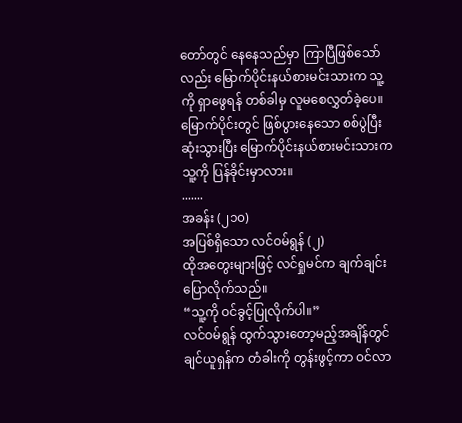တော်တွင် နေနေသည်မှာ ကြာပြီဖြစ်သော်လည်း မြောက်ပိုင်းနယ်စားမင်းသားက သူ့ကို ရှာဖွေရန် တစ်ခါမှ လူမစေလွှတ်ခဲ့ပေ။
မြောက်ပိုင်းတွင် ဖြစ်ပွားနေသော စစ်ပွဲပြီးဆုံးသွားပြီး မြောက်ပိုင်းနယ်စားမင်းသားက သူ့ကို ပြန်ခိုင်းမှာလား။
.......
အခန်း (၂၁၀)
အပြစ်ရှိသော လင်ဝမ်ရွန် (၂)
ထိုအတွေးများဖြင့် လင်ရှုမင်က ချက်ချင်းပြောလိုက်သည်။
“သူ့ကို ဝင်ခွင့်ပြုလိုက်ပါ။”
လင်ဝမ်ရွန် ထွက်သွားတော့မည့်အချိန်တွင် ချင်ယူရှန်က တံခါးကို တွန်းဖွင့်ကာ ဝင်လာ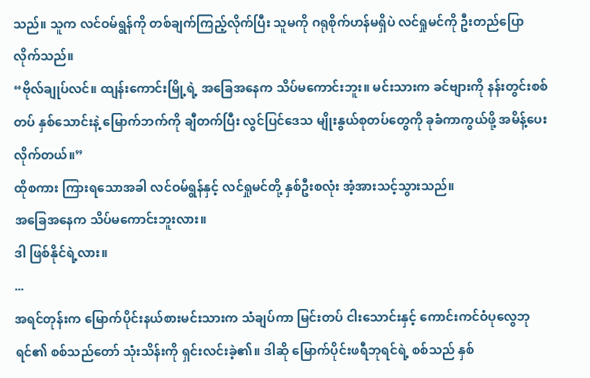သည်။ သူက လင်ဝမ်ရွန်ကို တစ်ချက်ကြည့်လိုက်ပြီး သူမကို ဂရုစိုက်ဟန်မရှိပဲ လင်ရှုမင်ကို ဦးတည်ပြောလိုက်သည်။
“ဗိုလ်ချုပ်လင်။ ထျန်းကောင်းမြို့ရဲ့ အခြေအနေက သိပ်မကောင်းဘူး။ မင်းသားက ခင်ဗျားကို နန်းတွင်းစစ်တပ် နှစ်သောင်းနဲ့ မြောက်ဘက်ကို ချီတက်ပြီး လွင်ပြင်ဒေသ မျိုးနွယ်စုတပ်တွေကို ခုခံကာကွယ်ဖို့ အမိန့်ပေးလိုက်တယ်။”
ထိုစကား ကြားရသောအခါ လင်ဝမ်ရွန်နှင့် လင်ရှုမင်တို့ နှစ်ဦးစလုံး အံ့အားသင့်သွားသည်။
အခြေအနေက သိပ်မကောင်းဘူးလား။
ဒါ ဖြစ်နိုင်ရဲ့လား။
...
အရင်တုန်းက မြောက်ပိုင်းနယ်စားမင်းသားက သံချပ်ကာ မြင်းတပ် ငါးသောင်းနှင့် ကောင်းကင်ဝံပုလွေဘုရင်၏ စစ်သည်တော် သုံးသိန်းကို ရှင်းလင်းခဲ့၏။ ဒါဆို မြောက်ပိုင်းဖရီဘုရင်ရဲ့ စစ်သည် နှစ်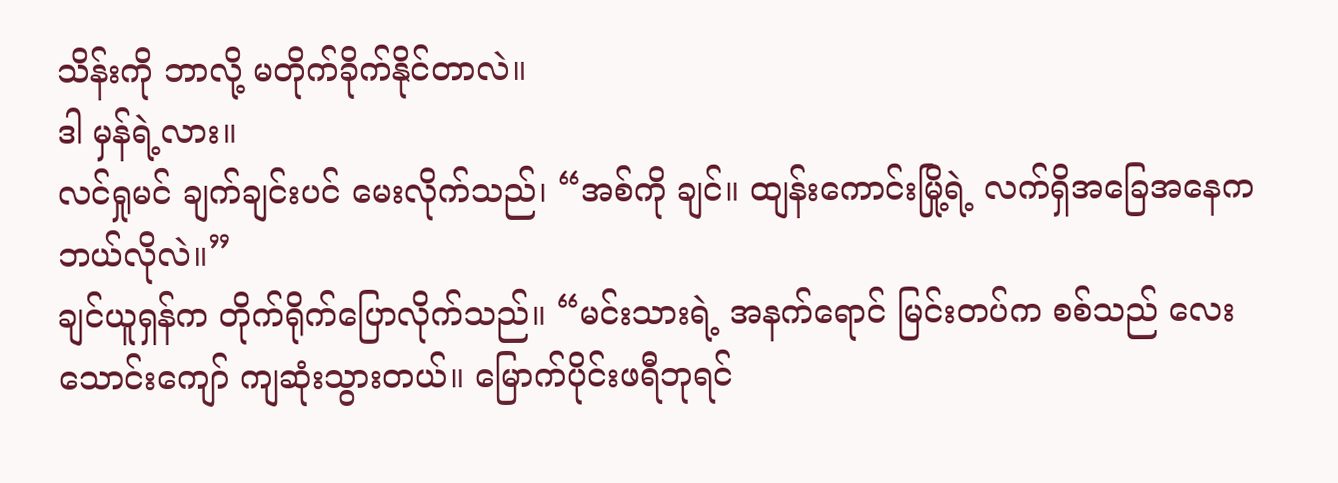သိန်းကို ဘာလို့ မတိုက်ခိုက်နိုင်တာလဲ။
ဒါ မှန်ရဲ့လား။
လင်ရှုမင် ချက်ချင်းပင် မေးလိုက်သည်၊ “အစ်ကို ချင်။ ထျန်းကောင်းမြို့ရဲ့ လက်ရှိအခြေအနေက ဘယ်လိုလဲ။”
ချင်ယူရှန်က တိုက်ရိုက်ပြောလိုက်သည်။ “မင်းသားရဲ့ အနက်ရောင် မြင်းတပ်က စစ်သည် လေးသောင်းကျော် ကျဆုံးသွားတယ်။ မြောက်ပိုင်းဖရီဘုရင်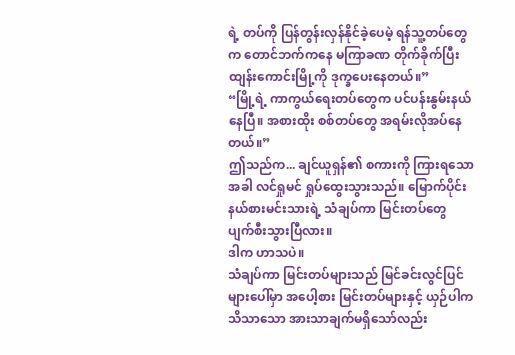ရဲ့ တပ်ကို ပြန်တွန်းလှန်နိုင်ခဲ့ပေမဲ့ ရန်သူ့တပ်တွေက တောင်ဘက်ကနေ မကြာခဏ တိုက်ခိုက်ပြီး ထျန်းကောင်းမြို့ကို ဒုက္ခပေးနေတယ်။”
“မြို့ရဲ့ ကာကွယ်ရေးတပ်တွေက ပင်ပန်းနွမ်းနယ်နေပြီ။ အစားထိုး စစ်တပ်တွေ အရမ်းလိုအပ်နေတယ်။”
ဤသည်က... ချင်ယူရှန်၏ စကားကို ကြားရသောအခါ လင်ရှုမင် ရှုပ်ထွေးသွားသည်။ မြောက်ပိုင်းနယ်စားမင်းသားရဲ့ သံချပ်ကာ မြင်းတပ်တွေ ပျက်စီးသွားပြီလား။
ဒါက ဟာသပဲ။
သံချပ်ကာ မြင်းတပ်များသည် မြင်ခင်းလွင်ပြင်များပေါ်မှာ အပေါ့စား မြင်းတပ်များနှင့် ယှဉ်ပါက သိသာသော အားသာချက်မရှိသော်လည်း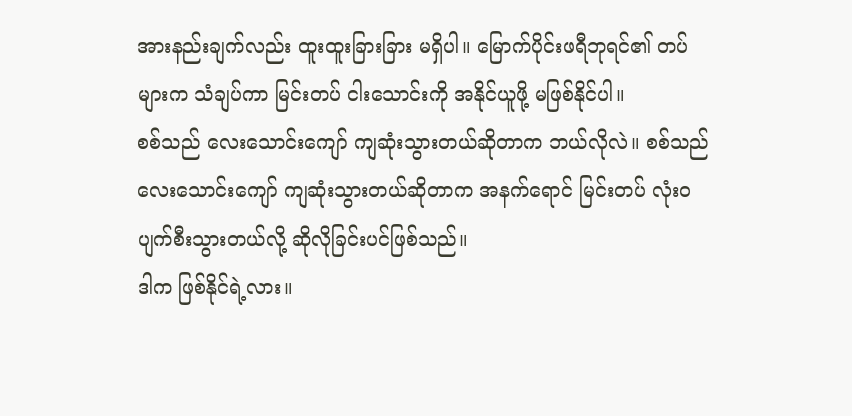အားနည်းချက်လည်း ထူးထူးခြားခြား မရှိပါ။ မြောက်ပိုင်းဖရီဘုရင်၏ တပ်များက သံချပ်ကာ မြင်းတပ် ငါးသောင်းကို အနိုင်ယူဖို့ မဖြစ်နိုင်ပါ။
စစ်သည် လေးသောင်းကျော် ကျဆုံးသွားတယ်ဆိုတာက ဘယ်လိုလဲ။ စစ်သည် လေးသောင်းကျော် ကျဆုံးသွားတယ်ဆိုတာက အနက်ရောင် မြင်းတပ် လုံးဝပျက်စီးသွားတယ်လို့ ဆိုလိုခြင်းပင်ဖြစ်သည်။
ဒါက ဖြစ်နိုင်ရဲ့လား။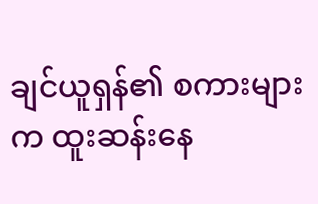ချင်ယူရှန်၏ စကားများက ထူးဆန်းနေ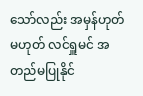သော်လည်း အမှန်ဟုတ်မဟုတ် လင်ရှူမင် အတည်မပြုနိုင်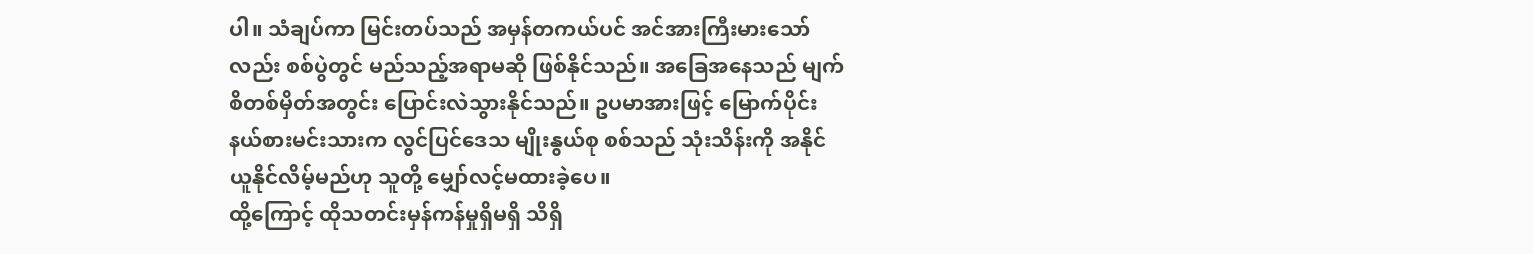ပါ။ သံချပ်ကာ မြင်းတပ်သည် အမှန်တကယ်ပင် အင်အားကြီးမားသော်လည်း စစ်ပွဲတွင် မည်သည့်အရာမဆို ဖြစ်နိုင်သည်။ အခြေအနေသည် မျက်စိတစ်မှိတ်အတွင်း ပြောင်းလဲသွားနိုင်သည်။ ဥပမာအားဖြင့် မြောက်ပိုင်းနယ်စားမင်းသားက လွင်ပြင်ဒေသ မျိုးနွယ်စု စစ်သည် သုံးသိန်းကို အနိုင်ယူနိုင်လိမ့်မည်ဟု သူတို့ မျှော်လင့်မထားခဲ့ပေ။
ထို့ကြောင့် ထိုသတင်းမှန်ကန်မှုရှိမရှိ သိရှိ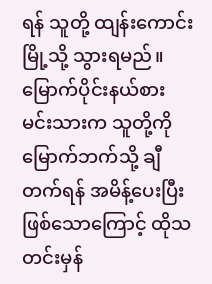ရန် သူတို့ ထျန်းကောင်းမြို့သို့ သွားရမည်။ မြောက်ပိုင်းနယ်စားမင်းသားက သူတို့ကို မြောက်ဘက်သို့ ချီတက်ရန် အမိန့်ပေးပြီးဖြစ်သောကြောင့် ထိုသတင်းမှန်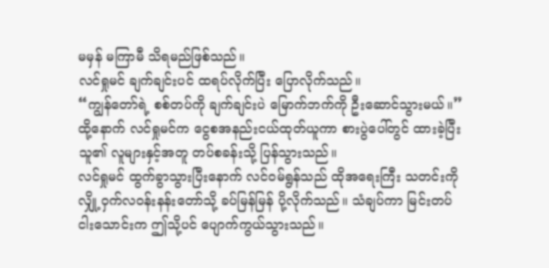မမှန် မကြာမီ သိရမည်ဖြစ်သည်။
လင်ရှုမင် ချက်ချင်းပင် ထရပ်လိုက်ပြီး ပြောလိုက်သည်။
“ကျွန်တော်ရဲ့ စစ်တပ်ကို ချက်ချင်းပဲ မြောက်ဘက်ကို ဦးဆောင်သွားမယ်။”
ထို့နောက် လင်ရှုမင်က ငွေစအနည်းငယ်ထုတ်ယူကာ စားပွဲပေါ်တွင် ထားခဲ့ပြီး သူ၏ လူများနှင့်အတူ တပ်စခန်းသို့ ပြန်သွားသည်။
လင်ရှုမင် ထွက်ခွာသွားပြီးနောက် လင်ဝမ်ရွန်သည် ထိုအရေးကြီး သတင်းကို လျှို့ဝှက်လဝန်းနန်းတော်သို့ ခပ်မြန်မြန် ပို့လိုက်သည်။ သံချပ်ကာ မြင်းတပ် ငါးသောင်းက ဤသို့ပင် ပျောက်ကွယ်သွားသည်။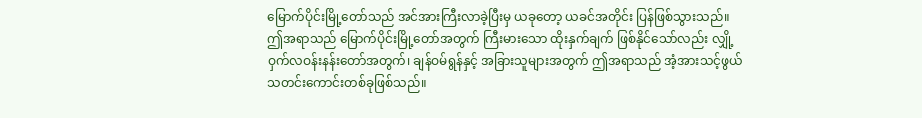မြောက်ပိုင်းမြို့တော်သည် အင်အားကြီးလာခဲ့ပြီးမှ ယခုတော့ ယခင်အတိုင်း ပြန်ဖြစ်သွားသည်။ ဤအရာသည် မြောက်ပိုင်းမြို့တော်အတွက် ကြီးမားသော ထိုးနှက်ချက် ဖြစ်နိုင်သော်လည်း လျှို့ဝှက်လဝန်းနန်းတော်အတွက်၊ ချန်ဝမ်ရွန်နှင့် အခြားသူများအတွက် ဤအရာသည် အံ့အားသင့်ဖွယ် သတင်းကောင်းတစ်ခုဖြစ်သည်။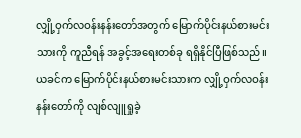လျှို့ဝှက်လဝန်းနန်းတော်အတွက် မြောက်ပိုင်းနယ်စားမင်းသားကို ကူညီရန် အခွင့်အရေးတစ်ခု ရရှိနိုင်ပြီဖြစ်သည်။
ယခင်က မြောက်ပိုင်းနယ်စားမင်းသားက လျှို့ဝှက်လဝန်းနန်းတော်ကို လျစ်လျူရှုခဲ့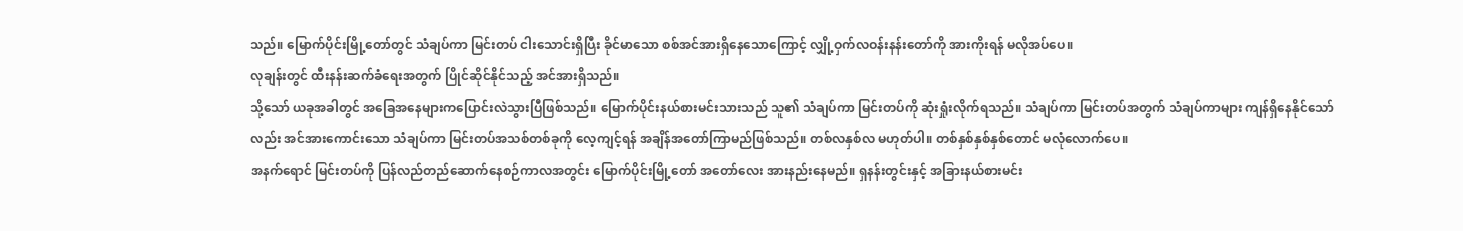သည်။ မြောက်ပိုင်းမြို့တော်တွင် သံချပ်ကာ မြင်းတပ် ငါးသောင်းရှိပြီး ခိုင်မာသော စစ်အင်အားရှိနေသောကြောင့် လျှို့ဝှက်လဝန်းနန်းတော်ကို အားကိုးရန် မလိုအပ်ပေ။
လုချန်းတွင် ထီးနန်းဆက်ခံရေးအတွက် ပြိုင်ဆိုင်နိုင်သည့် အင်အားရှိသည်။
သို့သော် ယခုအခါတွင် အခြေအနေများကပြောင်းလဲသွားပြီဖြစ်သည်။ မြောက်ပိုင်းနယ်စားမင်းသားသည် သူ၏ သံချပ်ကာ မြင်းတပ်ကို ဆုံးရှုံးလိုက်ရသည်။ သံချပ်ကာ မြင်းတပ်အတွက် သံချပ်ကာများ ကျန်ရှိနေနိုင်သော်လည်း အင်အားကောင်းသော သံချပ်ကာ မြင်းတပ်အသစ်တစ်ခုကို လေ့ကျင့်ရန် အချိန်အတော်ကြာမည်ဖြစ်သည်။ တစ်လနှစ်လ မဟုတ်ပါ။ တစ်နှစ်နှစ်နှစ်တောင် မလုံလောက်ပေ။
အနက်ရောင် မြင်းတပ်ကို ပြန်လည်တည်ဆောက်နေစဉ်ကာလအတွင်း မြောက်ပိုင်းမြို့တော် အတော်လေး အားနည်းနေမည်။ ရှနန်းတွင်းနှင့် အခြားနယ်စားမင်း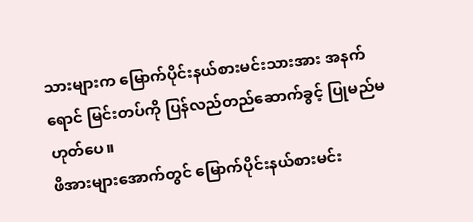သားများက မြောက်ပိုင်းနယ်စားမင်းသားအား အနက်ရောင် မြင်းတပ်ကို ပြန်လည်တည်ဆောက်ခွင့် ပြုမည်မဟုတ်ပေ။
ဖိအားများအောက်တွင် မြောက်ပိုင်းနယ်စားမင်း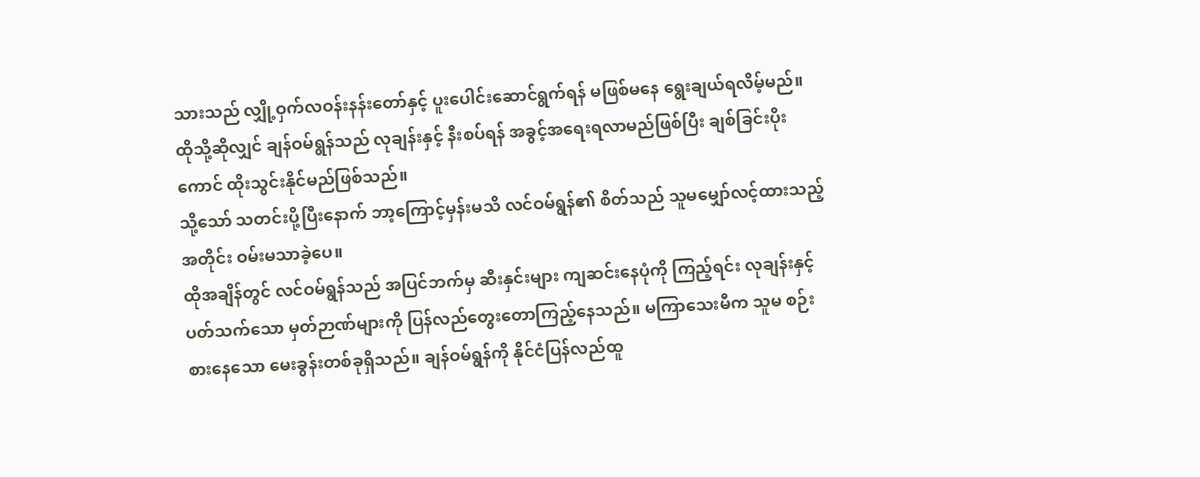သားသည် လျှို့ဝှက်လဝန်းနန်းတော်နှင့် ပူးပေါင်းဆောင်ရွက်ရန် မဖြစ်မနေ ရွေးချယ်ရလိမ့်မည်။ ထိုသို့ဆိုလျှင် ချန်ဝမ်ရွန်သည် လုချန်းနှင့် နီးစပ်ရန် အခွင့်အရေးရလာမည်ဖြစ်ပြီး ချစ်ခြင်းပိုးကောင် ထိုးသွင်းနိုင်မည်ဖြစ်သည်။
သို့သော် သတင်းပို့ပြီးနောက် ဘာ့ကြောင့်မှန်းမသိ လင်ဝမ်ရွန်၏ စိတ်သည် သူမမျှော်လင့်ထားသည့်အတိုင်း ဝမ်းမသာခဲ့ပေ။
ထိုအချိန်တွင် လင်ဝမ်ရွန်သည် အပြင်ဘက်မှ ဆီးနှင်းများ ကျဆင်းနေပုံကို ကြည့်ရင်း လုချန်းနှင့်ပတ်သက်သော မှတ်ဉာဏ်များကို ပြန်လည်တွေးတောကြည့်နေသည်။ မကြာသေးမီက သူမ စဉ်းစားနေသော မေးခွန်းတစ်ခုရှိသည်။ ချန်ဝမ်ရွန်ကို နိုင်ငံပြန်လည်ထူ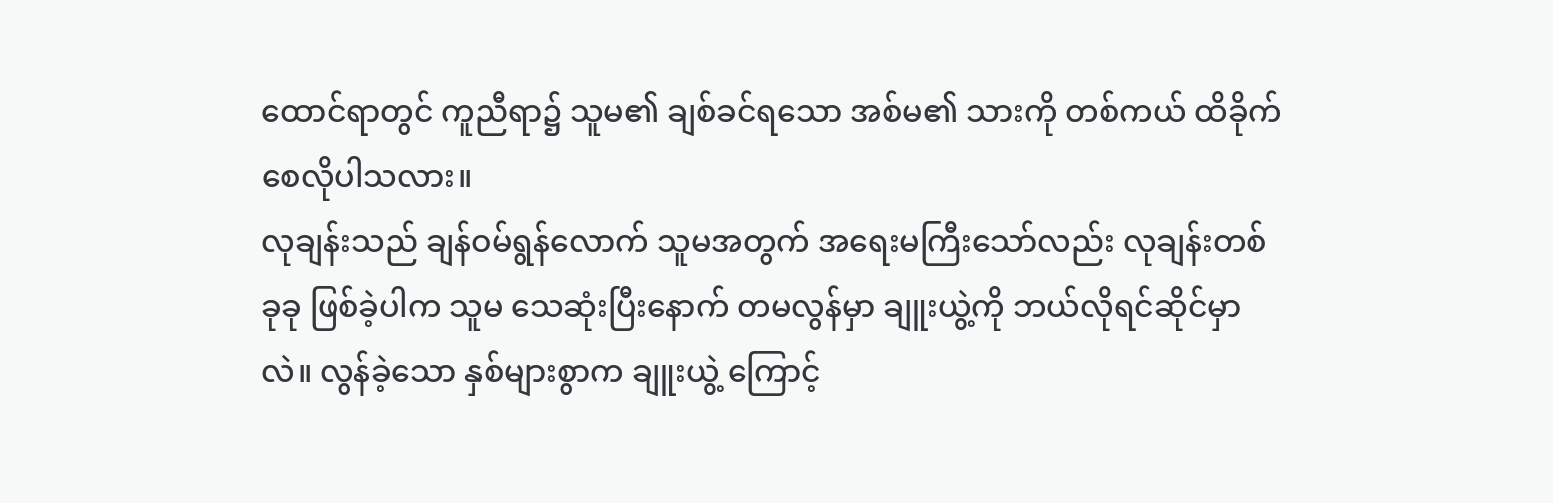ထောင်ရာတွင် ကူညီရာ၌ သူမ၏ ချစ်ခင်ရသော အစ်မ၏ သားကို တစ်ကယ် ထိခိုက်စေလိုပါသလား။
လုချန်းသည် ချန်ဝမ်ရွန်လောက် သူမအတွက် အရေးမကြီးသော်လည်း လုချန်းတစ်ခုခု ဖြစ်ခဲ့ပါက သူမ သေဆုံးပြီးနောက် တမလွန်မှာ ချူးယွဲ့ကို ဘယ်လိုရင်ဆိုင်မှာလဲ။ လွန်ခဲ့သော နှစ်များစွာက ချူးယွဲ့ ကြောင့်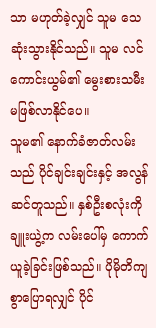သာ မဟုတ်ခဲ့လျှင် သူမ သေဆုံးသွားနိုင်သည်။ သူမ လင်ကောင်းယွမ်၏ မွေးစားသမီး မဖြစ်လာနိုင်ပေ။
သူမ၏ နောက်ခံဇာတ်လမ်းသည် ပိုင်ချင်းချင်းနှင့် အလွန်ဆင်တူသည်။ နှစ်ဦးစလုံးကို ချူးယွဲ့က လမ်းပေါ်မှ ကောက်ယူခဲ့ခြင်းဖြစ်သည်။ ပိုမိုတိကျစွာပြောရလျှင် ပိုင်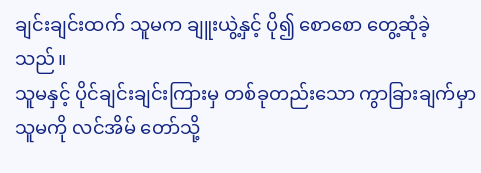ချင်းချင်းထက် သူမက ချူးယွဲ့နှင့် ပို၍ စောစော တွေ့ဆုံခဲ့သည်။
သူမနှင့် ပိုင်ချင်းချင်းကြားမှ တစ်ခုတည်းသော ကွာခြားချက်မှာ သူမကို လင်အိမ် တော်သို့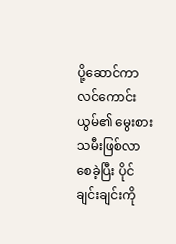ပို့ဆောင်ကာ လင်ကောင်းယွမ်၏ မွေးစားသမီးဖြစ်လာစေခဲ့ပြီး ပိုင်ချင်းချင်းကို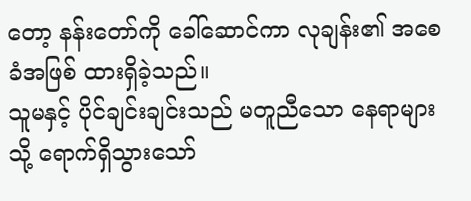တော့ နန်းတော်ကို ခေါ်ဆောင်ကာ လုချန်း၏ အစေခံအဖြစ် ထားရှိခဲ့သည်။
သူမနှင့် ပိုင်ချင်းချင်းသည် မတူညီသော နေရာများသို့ ရောက်ရှိသွားသော်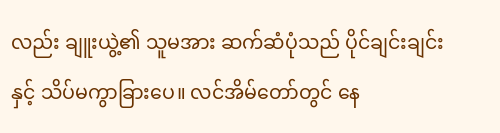လည်း ချူးယွဲ့၏ သူမအား ဆက်ဆံပုံသည် ပိုင်ချင်းချင်းနှင့် သိပ်မကွာခြားပေ။ လင်အိမ်တော်တွင် နေ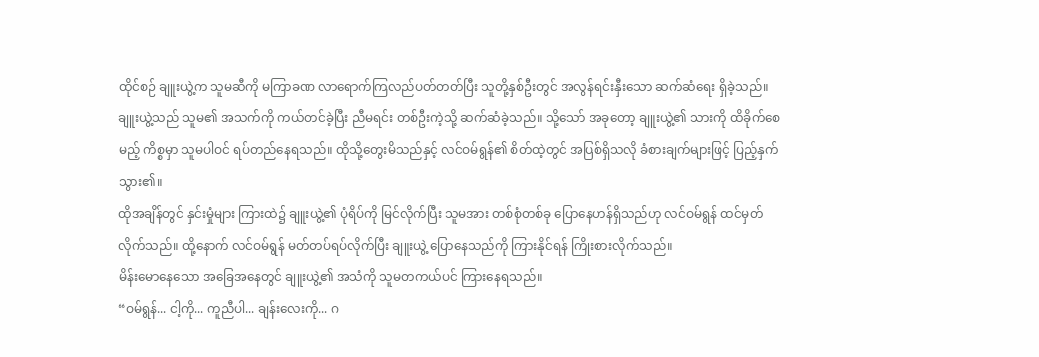ထိုင်စဉ် ချူးယွဲ့က သူမဆီကို မကြာခဏ လာရောက်ကြလည်ပတ်တတ်ပြီး သူတို့နှစ်ဦးတွင် အလွန်ရင်းနှီးသော ဆက်ဆံရေး ရှိခဲ့သည်။
ချူးယွဲ့သည် သူမ၏ အသက်ကို ကယ်တင်ခဲ့ပြီး ညီမရင်း တစ်ဦးကဲ့သို့ ဆက်ဆံခဲ့သည်။ သို့သော် အခုတော့ ချူးယွဲ့၏ သားကို ထိခိုက်စေမည့် ကိစ္စမှာ သူမပါဝင် ရပ်တည်နေရသည်။ ထိုသို့တွေးမိသည်နှင့် လင်ဝမ်ရွန်၏ စိတ်ထဲ့တွင် အပြစ်ရှိသလို ခံစားချက်များဖြင့် ပြည့်နှက်သွား၏။
ထိုအချိန်တွင် နှင်းမှုံများ ကြားထဲ၌ ချူးယွဲ့၏ ပုံရိပ်ကို မြင်လိုက်ပြီး သူမအား တစ်စုံတစ်ခု ပြောနေဟန်ရှိသည်ဟု လင်ဝမ်ရွန် ထင်မှတ်လိုက်သည်။ ထို့နောက် လင်ဝမ်ရွန် မတ်တပ်ရပ်လိုက်ပြီး ချူးယွဲ့ ပြောနေသည်ကို ကြားနိုင်ရန် ကြိုးစားလိုက်သည်။
မိန်းမောနေသော အခြေအနေတွင် ချူးယွဲ့၏ အသံကို သူမတကယ်ပင် ကြားနေရသည်။
“ဝမ်ရွန်... ငါ့ကို... ကူညီပါ... ချန်းလေးကို... ဂ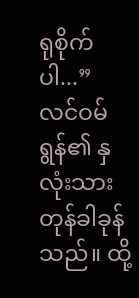ရုစိုက်ပါ...”
လင်ဝမ်ရွန်၏ နှလုံးသား တုန်ခါခုန်သည်။ ထို့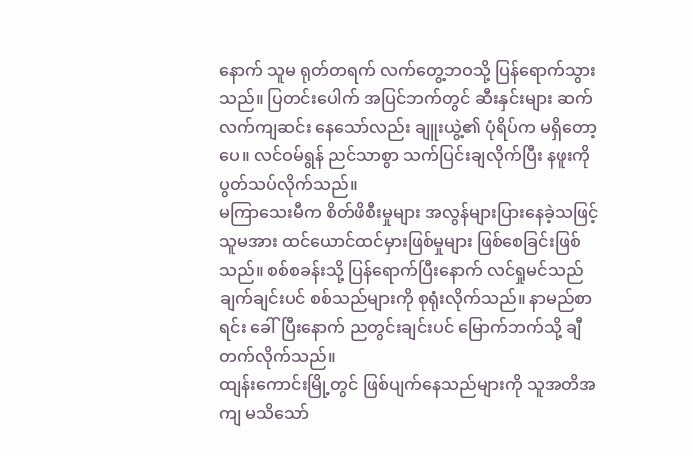နောက် သူမ ရုတ်တရက် လက်တွေ့ဘဝသို့ ပြန်ရောက်သွားသည်။ ပြတင်းပေါက် အပြင်ဘက်တွင် ဆီးနှင်းများ ဆက်လက်ကျဆင်း နေသော်လည်း ချူးယွဲ့၏ ပုံရိပ်က မရှိတော့ပေ။ လင်ဝမ်ရွန် ညင်သာစွာ သက်ပြင်းချလိုက်ပြီး နဖူးကို ပွတ်သပ်လိုက်သည်။
မကြာသေးမီက စိတ်ဖိစီးမှုများ အလွန်များပြားနေခဲ့သဖြင့် သူမအား ထင်ယောင်ထင်မှားဖြစ်မှုများ ဖြစ်စေခြင်းဖြစ်သည်။ စစ်စခန်းသို့ ပြန်ရောက်ပြီးနောက် လင်ရှုမင်သည် ချက်ချင်းပင် စစ်သည်များကို စုရုံးလိုက်သည်။ နာမည်စာရင်း ခေါ်ပြီးနောက် ညတွင်းချင်းပင် မြောက်ဘက်သို့ ချီတက်လိုက်သည်။
ထျန်းကောင်းမြို့တွင် ဖြစ်ပျက်နေသည်များကို သူအတိအကျ မသိသော်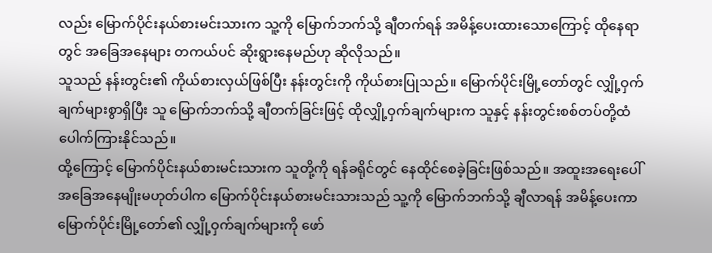လည်း မြောက်ပိုင်းနယ်စားမင်းသားက သူ့ကို မြောက်ဘက်သို့ ချီတက်ရန် အမိန့်ပေးထားသောကြောင့် ထိုနေရာတွင် အခြေအနေများ တကယ်ပင် ဆိုးရွားနေမည်ဟု ဆိုလိုသည်။
သူသည် နန်းတွင်း၏ ကိုယ်စားလှယ်ဖြစ်ပြီး နန်းတွင်းကို ကိုယ်စားပြုသည်။ မြောက်ပိုင်းမြို့တော်တွင် လျှို့ဝှက်ချက်များစွာရှိပြီး သူ မြောက်ဘက်သို့ ချီတက်ခြင်းဖြင့် ထိုလျှို့ဝှက်ချက်များက သူနှင့် နန်းတွင်းစစ်တပ်တို့ထံ ပေါက်ကြားနိုင်သည်။
ထို့ကြောင့် မြောက်ပိုင်းနယ်စားမင်းသားက သူတို့ကို ရန်ခရိုင်တွင် နေထိုင်စေခဲ့ခြင်းဖြစ်သည်။ အထူးအရေးပေါ် အခြေအနေမျိုးမဟုတ်ပါက မြောက်ပိုင်းနယ်စားမင်းသားသည် သူ့ကို မြောက်ဘက်သို့ ချီလာရန် အမိန့်ပေးကာ မြောက်ပိုင်းမြို့တော်၏ လျှို့ဝှက်ချက်များကို ဖော်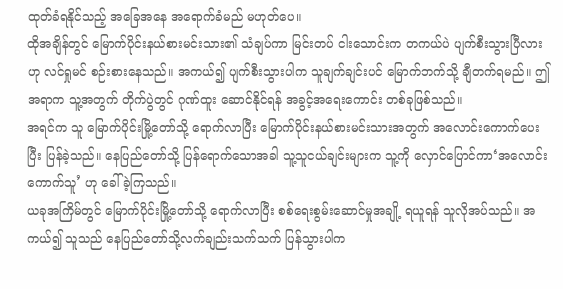ထုတ်ခံရနိုင်သည့် အခြေအနေ အရောက်ခံမည် မဟုတ်ပေ။
ထိုအချိန်တွင် မြောက်ပိုင်းနယ်စားမင်းသား၏ သံချပ်ကာ မြင်းတပ် ငါးသောင်းက တကယ်ပဲ ပျက်စီးသွားပြီလားဟု လင်ရှုမင် စဉ်းစားနေသည်။ အကယ်၍ ပျက်စီးသွားပါက သူချက်ချင်းပင် မြောက်ဘက်သို့ ချီတက်ရမည်။ ဤအရာက သူ့အတွက် တိုက်ပွဲတွင် ဂုဏ်ထူး ဆောင်နိုင်ရန် အခွင့်အရေးကောင်း တစ်ခုဖြစ်သည်။
အရင်က သူ မြောက်ပိုင်းမြို့တော်သို့ ရောက်လာပြီး မြောက်ပိုင်းနယ်စားမင်းသားအတွက် အလောင်းကောက်ပေးပြီး ပြန်ခဲ့သည်။ နေပြည်တော်သို့ ပြန်ရောက်သောအခါ သူ့သူငယ်ချင်းများက သူ့ကို လှောင်ပြောင်ကာ‘အလောင်းကောက်သူ’ ဟု ခေါ်ခဲ့ကြသည်။
ယခုအကြိမ်တွင် မြောက်ပိုင်းမြို့တော်သို့ ရောက်လာပြီး စစ်ရေးစွမ်းဆောင်မှုအချို့ ရယူရန် သူလိုအပ်သည်။ အကယ်၍ သူသည် နေပြည်တော်သို့လက်ချည်းသက်သက် ပြန်သွားပါက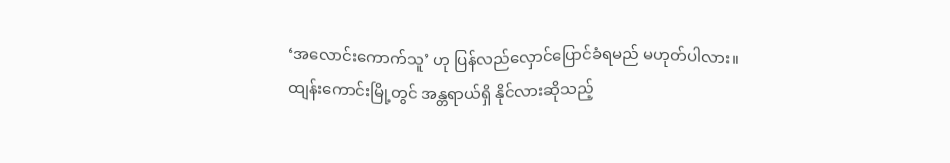‘အလောင်းကောက်သူ’ ဟု ပြန်လည်လှောင်ပြောင်ခံရမည် မဟုတ်ပါလား။
ထျန်းကောင်းမြို့တွင် အန္တရာယ်ရှိ နိုင်လားဆိုသည့်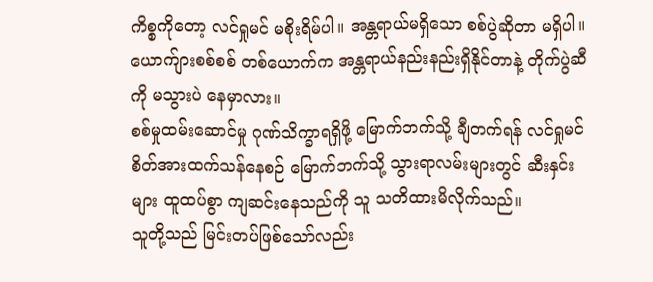ကိစ္စကိုတော့ လင်ရှုမင် မစိုးရိမ်ပါ။ အန္တရာယ်မရှိသော စစ်ပွဲဆိုတာ မရှိပါ။ ယောက်ျားစစ်စစ် တစ်ယောက်က အန္တရာယ်နည်းနည်းရှိနိုင်တာနဲ့ တိုက်ပွဲဆီကို မသွားပဲ နေမှာလား။
စစ်မှုထမ်းဆောင်မှု ဂုဏ်သိက္ခာရရှိဖို့ မြောက်ဘက်သို့ ချီတက်ရန် လင်ရှုမင် စိတ်အားထက်သန်နေစဉ် မြောက်ဘက်သို့ သွားရာလမ်းများတွင် ဆီးနှင်းများ ထူထပ်စွာ ကျဆင်းနေသည်ကို သူ သတိထားမိလိုက်သည်။
သူတို့သည် မြင်းတပ်ဖြစ်သော်လည်း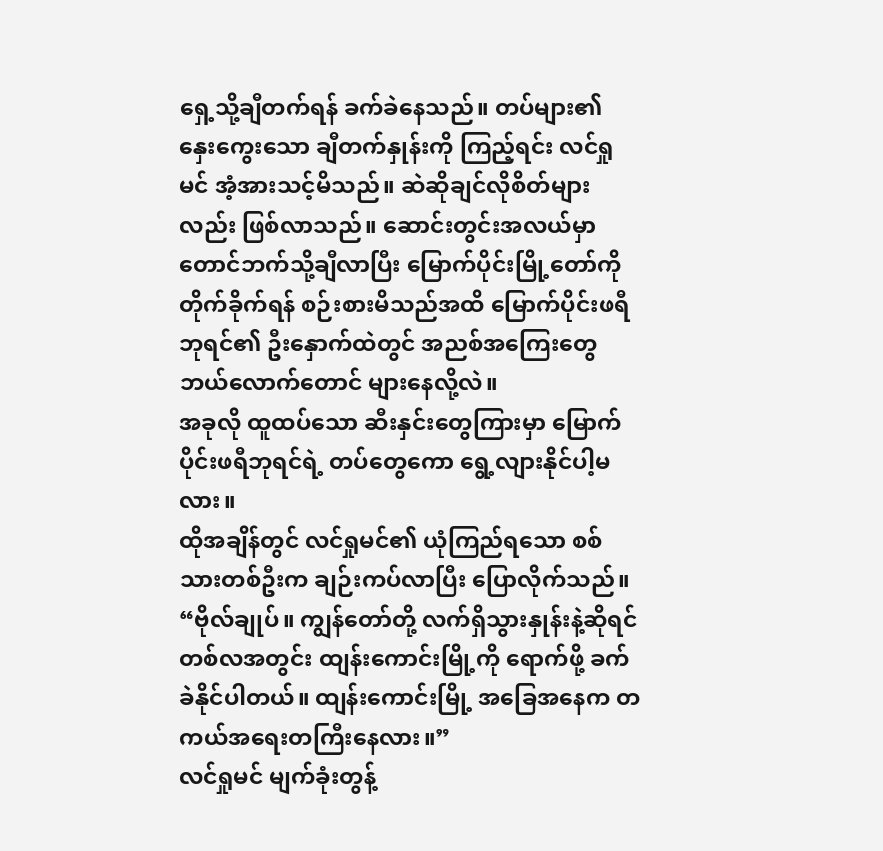ရှေ့သို့ချီတက်ရန် ခက်ခဲနေသည်။ တပ်များ၏ နှေးကွေးသော ချီတက်နှုန်းကို ကြည့်ရင်း လင်ရှုမင် အံ့အားသင့်မိသည်။ ဆဲဆိုချင်လိုစိတ်များလည်း ဖြစ်လာသည်။ ဆောင်းတွင်းအလယ်မှာ တောင်ဘက်သို့ချီလာပြီး မြောက်ပိုင်းမြို့တော်ကို တိုက်ခိုက်ရန် စဉ်းစားမိသည်အထိ မြောက်ပိုင်းဖရီဘုရင်၏ ဦးနှောက်ထဲတွင် အညစ်အကြေးတွေ ဘယ်လောက်တောင် များနေလို့လဲ။
အခုလို ထူထပ်သော ဆီးနှင်းတွေကြားမှာ မြောက်ပိုင်းဖရီဘုရင်ရဲ့ တပ်တွေကော ရွေ့လျားနိုင်ပါ့မလား။
ထိုအချိန်တွင် လင်ရှုမင်၏ ယုံကြည်ရသော စစ်သားတစ်ဦးက ချဉ်းကပ်လာပြီး ပြောလိုက်သည်။
“ဗိုလ်ချုပ်။ ကျွန်တော်တို့ လက်ရှိသွားနှုန်းနဲ့ဆိုရင် တစ်လအတွင်း ထျန်းကောင်းမြို့ကို ရောက်ဖို့ ခက်ခဲနိုင်ပါတယ်။ ထျန်းကောင်းမြို့ အခြေအနေက တကယ်အရေးတကြီးနေလား။”
လင်ရှုမင် မျက်ခုံးတွန့်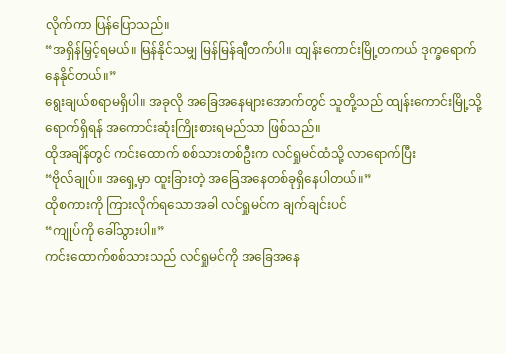လိုက်ကာ ပြန်ပြောသည်။
“အရှိန်မြှင့်ရမယ်။ မြန်နိုင်သမျှ မြန်မြန်ချီတက်ပါ။ ထျန်းကောင်းမြို့တကယ် ဒုက္ခရောက်နေနိုင်တယ်။”
ရွေးချယ်စရာမရှိပါ။ အခုလို အခြေအနေများအောက်တွင် သူတို့သည် ထျန်းကောင်းမြို့သို့ ရောက်ရှိရန် အကောင်းဆုံးကြိုးစားရမည်သာ ဖြစ်သည်။
ထိုအချိန်တွင် ကင်းထောက် စစ်သားတစ်ဦးက လင်ရှုမင်ထံသို့ လာရောက်ပြီး
“ဗိုလ်ချုပ်။ အရှေ့မှာ ထူးခြားတဲ့ အခြေအနေတစ်ခုရှိနေပါတယ်။”
ထိုစကားကို ကြားလိုက်ရသောအခါ လင်ရှုမင်က ချက်ချင်းပင်
“ကျုပ်ကို ခေါ်သွားပါ။”
ကင်းထောက်စစ်သားသည် လင်ရှုမင်ကို အခြေအနေ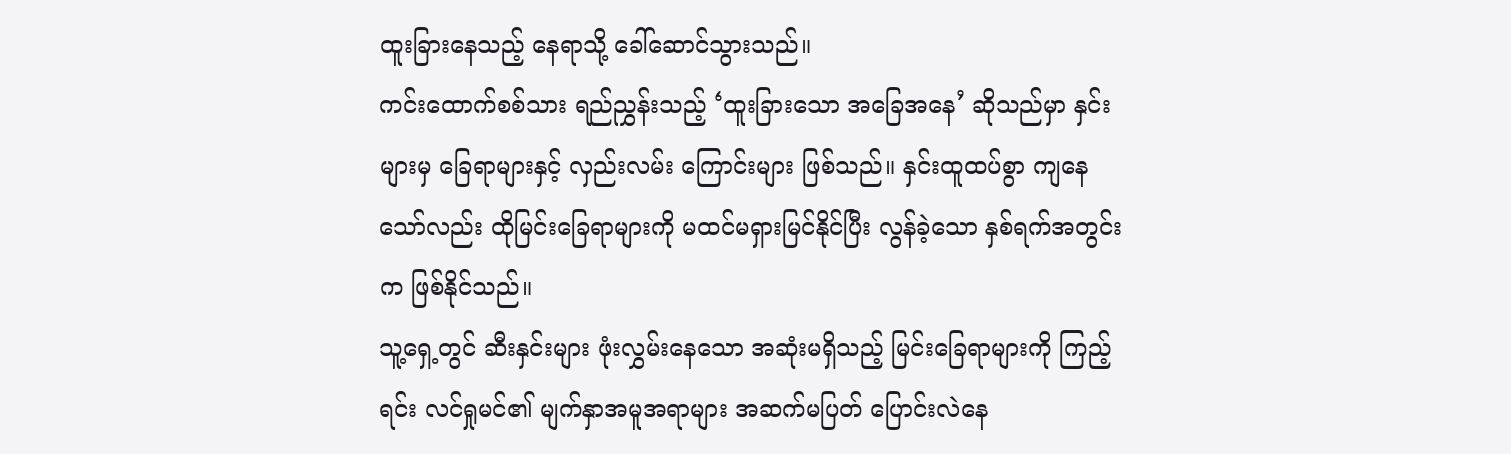ထူးခြားနေသည့် နေရာသို့ ခေါ်ဆောင်သွားသည်။
ကင်းထောက်စစ်သား ရည်ညွှန်းသည့် ‘ထူးခြားသော အခြေအနေ’ ဆိုသည်မှာ နှင်းများမှ ခြေရာများနှင့် လှည်းလမ်း ကြောင်းများ ဖြစ်သည်။ နှင်းထူထပ်စွာ ကျနေသော်လည်း ထိုမြင်းခြေရာများကို မထင်မရှားမြင်နိုင်ပြီး လွန်ခဲ့သော နှစ်ရက်အတွင်းက ဖြစ်နိုင်သည်။
သူ့ရှေ့တွင် ဆီးနှင်းများ ဖုံးလွှမ်းနေသော အဆုံးမရှိသည့် မြင်းခြေရာများကို ကြည့်ရင်း လင်ရှုမင်၏ မျက်နှာအမူအရာများ အဆက်မပြတ် ပြောင်းလဲနေ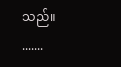သည်။
.......